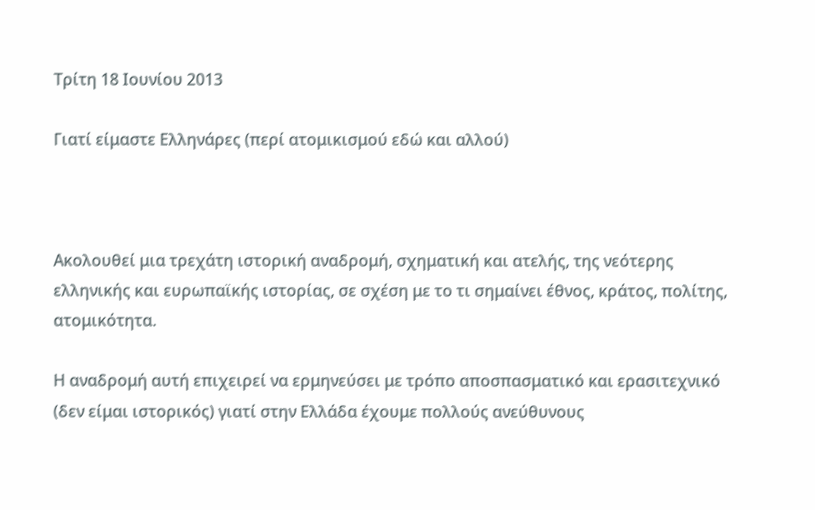Τρίτη 18 Ιουνίου 2013

Γιατί είμαστε Ελληνάρες (περί ατομικισμού εδώ και αλλού)



Ακολουθεί μια τρεχάτη ιστορική αναδρομή, σχηματική και ατελής, της νεότερης ελληνικής και ευρωπαϊκής ιστορίας, σε σχέση με το τι σημαίνει έθνος, κράτος, πολίτης, ατομικότητα.

Η αναδρομή αυτή επιχειρεί να ερμηνεύσει με τρόπο αποσπασματικό και ερασιτεχνικό (δεν είμαι ιστορικός) γιατί στην Ελλάδα έχουμε πολλούς ανεύθυνους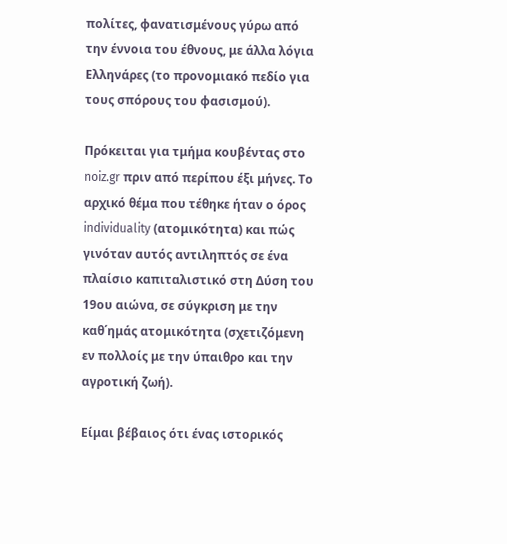πολίτες, φανατισμένους γύρω από την έννοια του έθνους, με άλλα λόγια Ελληνάρες (το προνομιακό πεδίο για τους σπόρους του φασισμού).

Πρόκειται για τμήμα κουβέντας στο noiz.gr πριν από περίπου έξι μήνες. Το αρχικό θέμα που τέθηκε ήταν ο όρος individuality (ατομικότητα) και πώς γινόταν αυτός αντιληπτός σε ένα πλαίσιο καπιταλιστικό στη Δύση του 19ου αιώνα, σε σύγκριση με την καθ΄ημάς ατομικότητα (σχετιζόμενη εν πολλοίς με την ύπαιθρο και την αγροτική ζωή).

Είμαι βέβαιος ότι ένας ιστορικός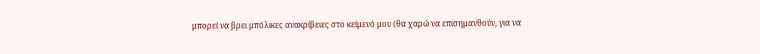μπορεί να βρει μπόλικες ανακρίβειες στο κείμενό μου (θα χαρώ να επισημανθούν, για να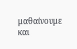μαθαίνουμε και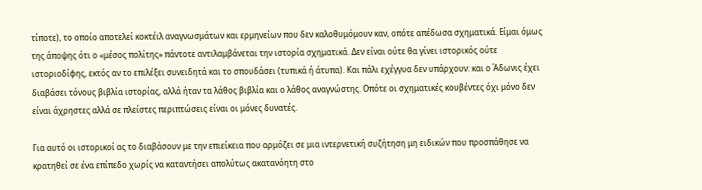τίποτε), το οποίο αποτελεί κοκτέιλ αναγνωσμάτων και ερμηνείων που δεν καλοθυμόμουν καν, οπότε απέδωσα σχηματικά. Είμαι όμως της άποψης ότι ο «μέσος πολίτης» πάντοτε αντιλαμβάνεται την ιστορία σχηματικά. Δεν είναι ούτε θα γίνει ιστορικός ούτε ιστοριοδίφης, εκτός αν το επιλέξει συνειδητά και το σπουδάσει (τυπικά ή άτυπα). Και πάλι εχέγγυα δεν υπάρχουν: και ο Άδωνις έχει διαβάσει τόνους βιβλία ιστορίας, αλλά ήταν τα λάθος βιβλία και ο λάθος αναγνώστης. Οπότε οι σχηματικές κουβέντες όχι μόνο δεν είναι άχρηστες αλλά σε πλείστες περιπτώσεις είναι οι μόνες δυνατές.

Για αυτό οι ιστορικοί ας το διαβάσουν με την επιείκεια που αρμόζει σε μια ιντερνετική συζήτηση μη ειδικών που προσπάθησε να κρατηθεί σε ένα επίπεδο χωρίς να καταντήσει απολύτως ακατανόητη στο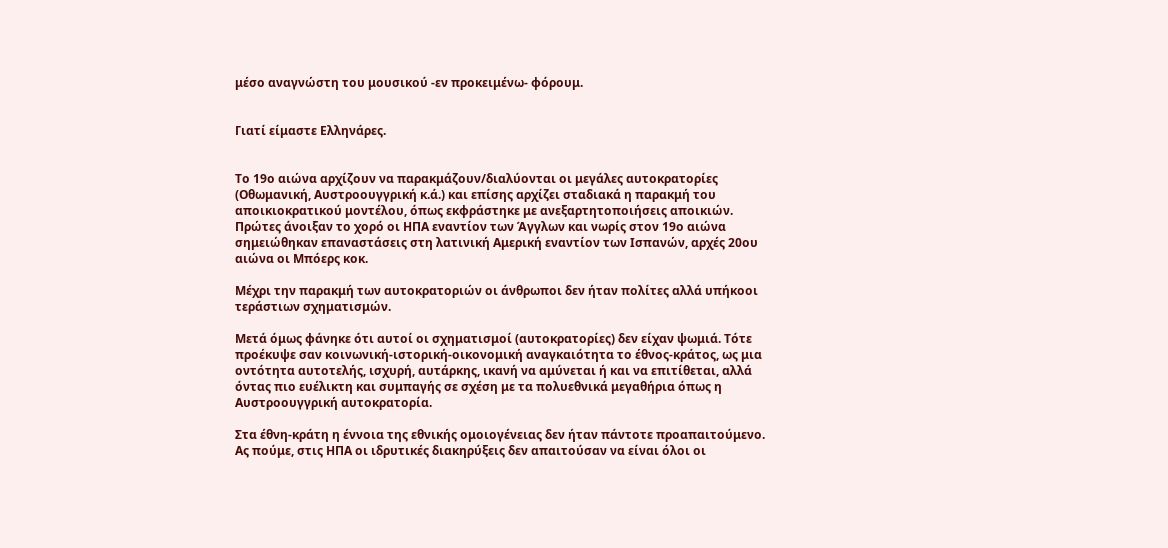μέσο αναγνώστη του μουσικού -εν προκειμένω- φόρουμ.


Γιατί είμαστε Ελληνάρες.


Το 19ο αιώνα αρχίζουν να παρακμάζουν/διαλύονται οι μεγάλες αυτοκρατορίες (Οθωμανική, Αυστροουγγρική κ.ά.) και επίσης αρχίζει σταδιακά η παρακμή του αποικιοκρατικού μοντέλου, όπως εκφράστηκε με ανεξαρτητοποιήσεις αποικιών. Πρώτες άνοιξαν το χορό οι ΗΠΑ εναντίον των Άγγλων και νωρίς στον 19ο αιώνα σημειώθηκαν επαναστάσεις στη λατινική Αμερική εναντίον των Ισπανών, αρχές 20ου αιώνα οι Μπόερς κοκ.

Μέχρι την παρακμή των αυτοκρατοριών οι άνθρωποι δεν ήταν πολίτες αλλά υπήκοοι τεράστιων σχηματισμών.

Μετά όμως φάνηκε ότι αυτοί οι σχηματισμοί (αυτοκρατορίες) δεν είχαν ψωμιά. Τότε προέκυψε σαν κοινωνική-ιστορική-οικονομική αναγκαιότητα το έθνος-κράτος, ως μια οντότητα αυτοτελής, ισχυρή, αυτάρκης, ικανή να αμύνεται ή και να επιτίθεται, αλλά όντας πιο ευέλικτη και συμπαγής σε σχέση με τα πολυεθνικά μεγαθήρια όπως η Αυστροουγγρική αυτοκρατορία.

Στα έθνη-κράτη η έννοια της εθνικής ομοιογένειας δεν ήταν πάντοτε προαπαιτούμενο. Ας πούμε, στις ΗΠΑ οι ιδρυτικές διακηρύξεις δεν απαιτούσαν να είναι όλοι οι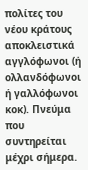πολίτες του νέου κράτους αποκλειστικά αγγλόφωνοι (ή ολλανδόφωνοι ή γαλλόφωνοι κοκ). Πνεύμα που συντηρείται μέχρι σήμερα.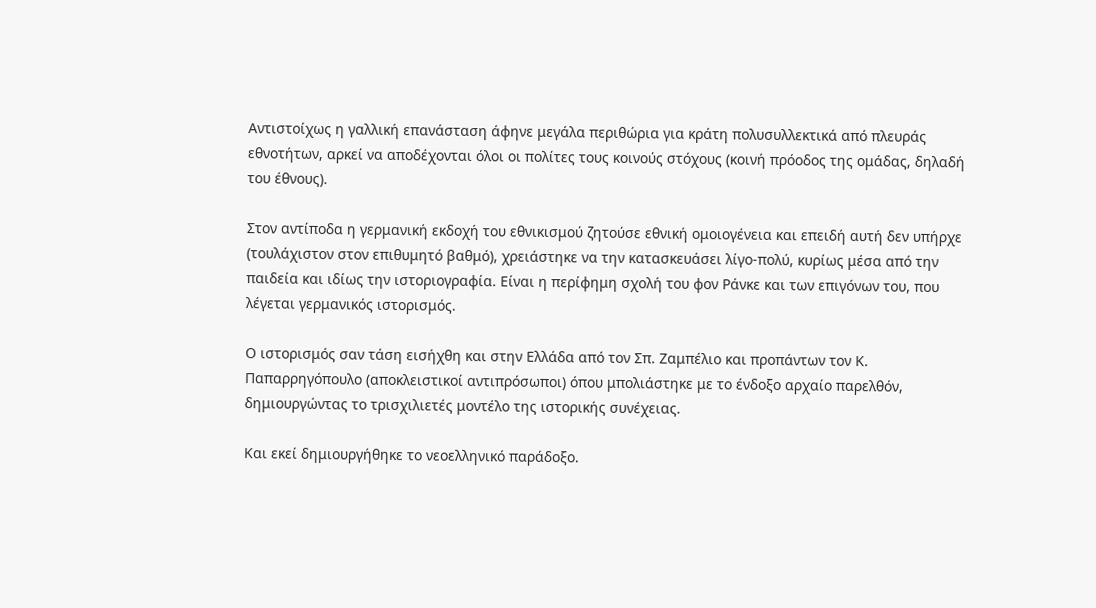Αντιστοίχως η γαλλική επανάσταση άφηνε μεγάλα περιθώρια για κράτη πολυσυλλεκτικά από πλευράς εθνοτήτων, αρκεί να αποδέχονται όλοι οι πολίτες τους κοινούς στόχους (κοινή πρόοδος της ομάδας, δηλαδή του έθνους).

Στον αντίποδα η γερμανική εκδοχή του εθνικισμού ζητούσε εθνική ομοιογένεια και επειδή αυτή δεν υπήρχε (τουλάχιστον στον επιθυμητό βαθμό), χρειάστηκε να την κατασκευάσει λίγο-πολύ, κυρίως μέσα από την παιδεία και ιδίως την ιστοριογραφία. Είναι η περίφημη σχολή του φον Ράνκε και των επιγόνων του, που λέγεται γερμανικός ιστορισμός.

Ο ιστορισμός σαν τάση εισήχθη και στην Ελλάδα από τον Σπ. Ζαμπέλιο και προπάντων τον Κ. Παπαρρηγόπουλο (αποκλειστικοί αντιπρόσωποι) όπου μπολιάστηκε με το ένδοξο αρχαίο παρελθόν, δημιουργώντας το τρισχιλιετές μοντέλο της ιστορικής συνέχειας.

Και εκεί δημιουργήθηκε το νεοελληνικό παράδοξο.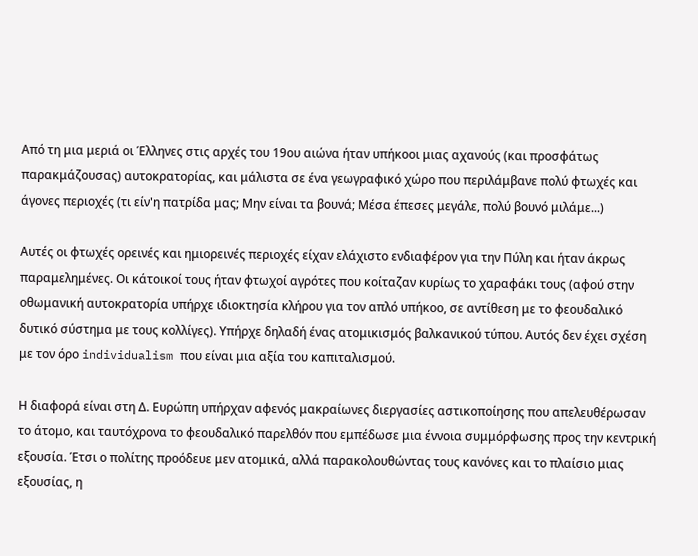Από τη μια μεριά οι Έλληνες στις αρχές του 19ου αιώνα ήταν υπήκοοι μιας αχανούς (και προσφάτως παρακμάζουσας) αυτοκρατορίας, και μάλιστα σε ένα γεωγραφικό χώρο που περιλάμβανε πολύ φτωχές και άγονες περιοχές (τι είν'η πατρίδα μας; Μην είναι τα βουνά; Μέσα έπεσες μεγάλε, πολύ βουνό μιλάμε...)

Αυτές οι φτωχές ορεινές και ημιορεινές περιοχές είχαν ελάχιστο ενδιαφέρον για την Πύλη και ήταν άκρως παραμελημένες. Οι κάτοικοί τους ήταν φτωχοί αγρότες που κοίταζαν κυρίως το χαραφάκι τους (αφού στην οθωμανική αυτοκρατορία υπήρχε ιδιοκτησία κλήρου για τον απλό υπήκοο, σε αντίθεση με το φεουδαλικό δυτικό σύστημα με τους κολλίγες). Υπήρχε δηλαδή ένας ατομικισμός βαλκανικού τύπου. Αυτός δεν έχει σχέση με τον όρο individualism που είναι μια αξία του καπιταλισμού.

Η διαφορά είναι στη Δ. Ευρώπη υπήρχαν αφενός μακραίωνες διεργασίες αστικοποίησης που απελευθέρωσαν το άτομο, και ταυτόχρονα το φεουδαλικό παρελθόν που εμπέδωσε μια έννοια συμμόρφωσης προς την κεντρική εξουσία. Έτσι ο πολίτης προόδευε μεν ατομικά, αλλά παρακολουθώντας τους κανόνες και το πλαίσιο μιας εξουσίας, η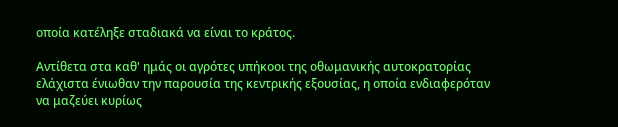οποία κατέληξε σταδιακά να είναι το κράτος.

Αντίθετα στα καθ' ημάς οι αγρότες υπήκοοι της οθωμανικής αυτοκρατορίας ελάχιστα ένιωθαν την παρουσία της κεντρικής εξουσίας, η οποία ενδιαφερόταν να μαζεύει κυρίως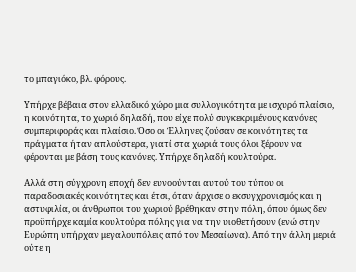το μπαγιόκο, βλ. φόρους.

Υπήρχε βέβαια στον ελλαδικό χώρο μια συλλογικότητα με ισχυρό πλαίσιο, η κοινότητα, το χωριό δηλαδή, που είχε πολύ συγκεκριμένους κανόνες συμπεριφοράς και πλαίσιο. Όσο οι Έλληνες ζούσαν σε κοινότητες τα πράγματα ήταν απλούστερα, γιατί στα χωριά τους όλοι ξέρουν να φέρονται με βάση τους κανόνες. Υπήρχε δηλαδή κουλτούρα.

Αλλά στη σύγχρονη εποχή δεν ευνοούνται αυτού του τύπου οι παραδοσιακές κοινότητες και έτσι, όταν άρχισε ο εκσυγχρονισμός και η αστυφιλία, οι άνθρωποι του χωριού βρέθηκαν στην πόλη, όπου όμως δεν προϋπήρχε καμία κουλτούρα πόλης για να την υιοθετήσουν (ενώ στην Ευρώπη υπήρχαν μεγαλουπόλεις από τον Μεσαίωνα). Από την άλλη μεριά ούτε η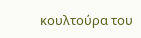κουλτούρα του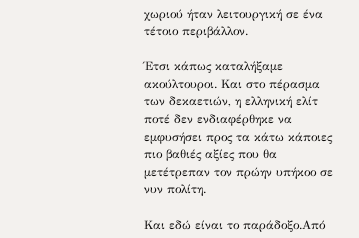χωριού ήταν λειτουργική σε ένα τέτοιο περιβάλλον.

Έτσι κάπως καταλήξαμε ακούλτουροι. Και στο πέρασμα των δεκαετιών, η ελληνική ελίτ ποτέ δεν ενδιαφέρθηκε να εμφυσήσει προς τα κάτω κάποιες πιο βαθιές αξίες που θα μετέτρεπαν τον πρώην υπήκοο σε νυν πολίτη.

Και εδώ είναι το παράδοξο.Από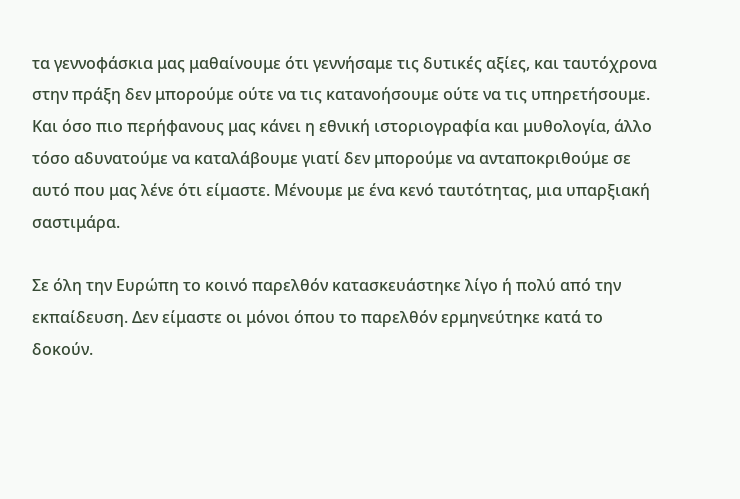τα γεννοφάσκια μας μαθαίνουμε ότι γεννήσαμε τις δυτικές αξίες, και ταυτόχρονα στην πράξη δεν μπορούμε ούτε να τις κατανοήσουμε ούτε να τις υπηρετήσουμε. Και όσο πιο περήφανους μας κάνει η εθνική ιστοριογραφία και μυθολογία, άλλο τόσο αδυνατούμε να καταλάβουμε γιατί δεν μπορούμε να ανταποκριθούμε σε αυτό που μας λένε ότι είμαστε. Μένουμε με ένα κενό ταυτότητας, μια υπαρξιακή σαστιμάρα.

Σε όλη την Ευρώπη το κοινό παρελθόν κατασκευάστηκε λίγο ή πολύ από την εκπαίδευση. Δεν είμαστε οι μόνοι όπου το παρελθόν ερμηνεύτηκε κατά το δοκούν.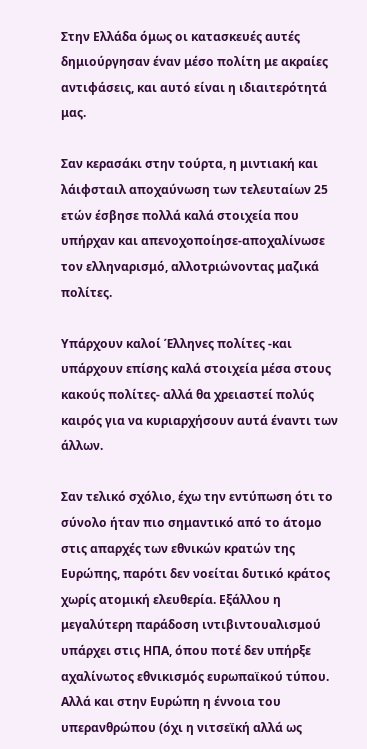Στην Ελλάδα όμως οι κατασκευές αυτές δημιούργησαν έναν μέσο πολίτη με ακραίες αντιφάσεις, και αυτό είναι η ιδιαιτερότητά μας.

Σαν κερασάκι στην τούρτα, η μιντιακή και λάιφσταιλ αποχαύνωση των τελευταίων 25 ετών έσβησε πολλά καλά στοιχεία που υπήρχαν και απενοχοποίησε-αποχαλίνωσε τον ελληναρισμό, αλλοτριώνοντας μαζικά πολίτες.

Υπάρχουν καλοί Έλληνες πολίτες -και υπάρχουν επίσης καλά στοιχεία μέσα στους κακούς πολίτες- αλλά θα χρειαστεί πολύς καιρός για να κυριαρχήσουν αυτά έναντι των άλλων.

Σαν τελικό σχόλιο, έχω την εντύπωση ότι το σύνολο ήταν πιο σημαντικό από το άτομο στις απαρχές των εθνικών κρατών της Ευρώπης, παρότι δεν νοείται δυτικό κράτος χωρίς ατομική ελευθερία. Εξάλλου η μεγαλύτερη παράδοση ιντιβιντουαλισμού υπάρχει στις ΗΠΑ, όπου ποτέ δεν υπήρξε αχαλίνωτος εθνικισμός ευρωπαϊκού τύπου. Αλλά και στην Ευρώπη η έννοια του υπερανθρώπου (όχι η νιτσεϊκή αλλά ως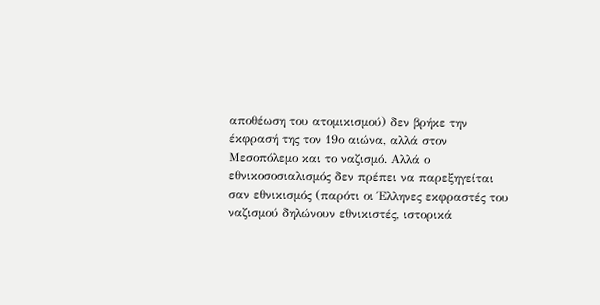αποθέωση του ατομικισμού) δεν βρήκε την έκφρασή της τον 19ο αιώνα, αλλά στον Μεσοπόλεμο και το ναζισμό. Αλλά ο εθνικοσοσιαλισμός δεν πρέπει να παρεξηγείται σαν εθνικισμός (παρότι οι Έλληνες εκφραστές του ναζισμού δηλώνουν εθνικιστές, ιστορικά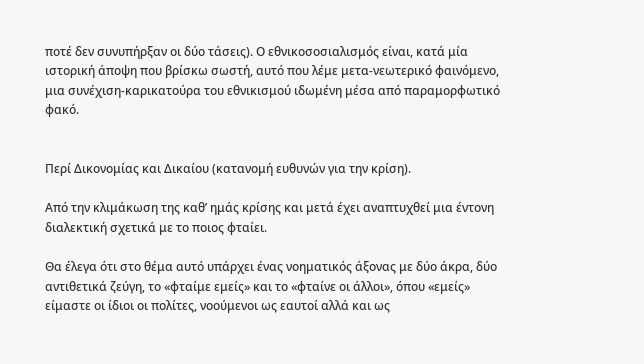ποτέ δεν συνυπήρξαν οι δύο τάσεις). Ο εθνικοσοσιαλισμός είναι, κατά μία ιστορική άποψη που βρίσκω σωστή, αυτό που λέμε μετα-νεωτερικό φαινόμενο, μια συνέχιση-καρικατούρα του εθνικισμού ιδωμένη μέσα από παραμορφωτικό φακό.


Περί Δικονομίας και Δικαίου (κατανομή ευθυνών για την κρίση).

Από την κλιμάκωση της καθ’ ημάς κρίσης και μετά έχει αναπτυχθεί μια έντονη διαλεκτική σχετικά με το ποιος φταίει.

Θα έλεγα ότι στο θέμα αυτό υπάρχει ένας νοηματικός άξονας με δύο άκρα, δύο αντιθετικά ζεύγη, το «φταίμε εμείς» και το «φταίνε οι άλλοι», όπου «εμείς» είμαστε οι ίδιοι οι πολίτες, νοούμενοι ως εαυτοί αλλά και ως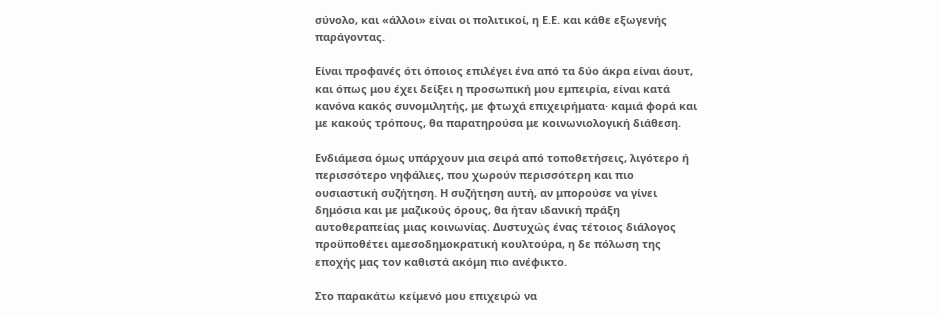σύνολο, και «άλλοι» είναι οι πολιτικοί, η Ε.Ε. και κάθε εξωγενής παράγοντας.

Είναι προφανές ότι όποιος επιλέγει ένα από τα δύο άκρα είναι άουτ, και όπως μου έχει δείξει η προσωπική μου εμπειρία, είναι κατά κανόνα κακός συνομιλητής, με φτωχά επιχειρήματα· καμιά φορά και με κακούς τρόπους, θα παρατηρούσα με κοινωνιολογική διάθεση.

Ενδιάμεσα όμως υπάρχουν μια σειρά από τοποθετήσεις, λιγότερο ή περισσότερο νηφάλιες, που χωρούν περισσότερη και πιο ουσιαστική συζήτηση. Η συζήτηση αυτή, αν μπορούσε να γίνει δημόσια και με μαζικούς όρους, θα ήταν ιδανική πράξη αυτοθεραπείας μιας κοινωνίας. Δυστυχώς ένας τέτοιος διάλογος προϋποθέτει αμεσοδημοκρατική κουλτούρα, η δε πόλωση της εποχής μας τον καθιστά ακόμη πιο ανέφικτο.

Στο παρακάτω κείμενό μου επιχειρώ να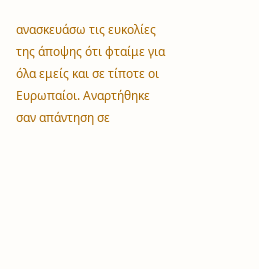ανασκευάσω τις ευκολίες της άποψης ότι φταίμε για όλα εμείς και σε τίποτε οι Ευρωπαίοι. Αναρτήθηκε σαν απάντηση σε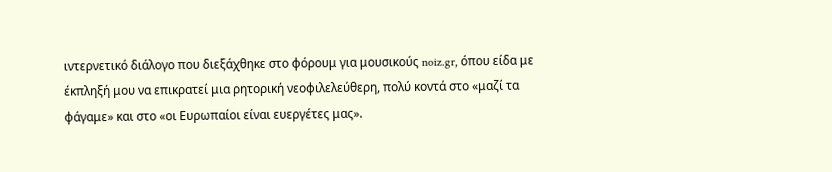ιντερνετικό διάλογο που διεξάχθηκε στο φόρουμ για μουσικούς noiz.gr, όπου είδα με έκπληξή μου να επικρατεί μια ρητορική νεοφιλελεύθερη, πολύ κοντά στο «μαζί τα φάγαμε» και στο «οι Ευρωπαίοι είναι ευεργέτες μας».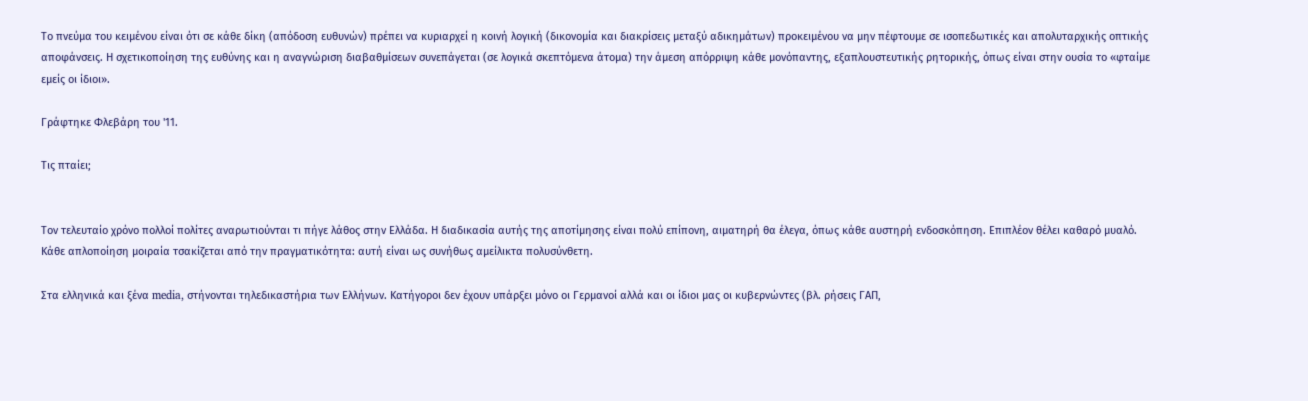Το πνεύμα του κειμένου είναι ότι σε κάθε δίκη (απόδοση ευθυνών) πρέπει να κυριαρχεί η κοινή λογική (δικονομία και διακρίσεις μεταξύ αδικημάτων) προκειμένου να μην πέφτουμε σε ισοπεδωτικές και απολυταρχικής οπτικής αποφάνσεις. Η σχετικοποίηση της ευθύνης και η αναγνώριση διαβαθμίσεων συνεπάγεται (σε λογικά σκεπτόμενα άτομα) την άμεση απόρριψη κάθε μονόπαντης, εξαπλουστευτικής ρητορικής, όπως είναι στην ουσία το «φταίμε εμείς οι ίδιοι».

Γράφτηκε Φλεβάρη του '11.

Τις πταίει;


Τον τελευταίο χρόνο πολλοί πολίτες αναρωτιούνται τι πήγε λάθος στην Ελλάδα. Η διαδικασία αυτής της αποτίμησης είναι πολύ επίπονη, αιματηρή θα έλεγα, όπως κάθε αυστηρή ενδοσκόπηση. Επιπλέον θέλει καθαρό μυαλό. Κάθε απλοποίηση μοιραία τσακίζεται από την πραγματικότητα: αυτή είναι ως συνήθως αμείλικτα πολυσύνθετη.

Στα ελληνικά και ξένα media, στήνονται τηλεδικαστήρια των Ελλήνων. Κατήγοροι δεν έχουν υπάρξει μόνο οι Γερμανοί αλλά και οι ίδιοι μας οι κυβερνώντες (βλ. ρήσεις ΓΑΠ,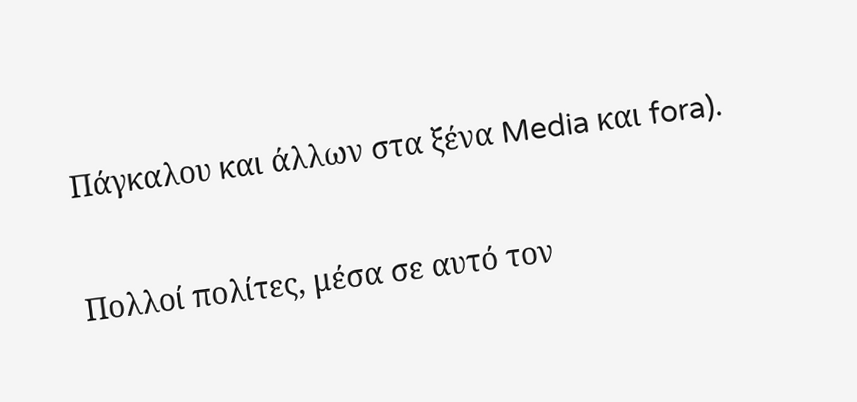Πάγκαλου και άλλων στα ξένα Media και fora).

Πολλοί πολίτες, μέσα σε αυτό τον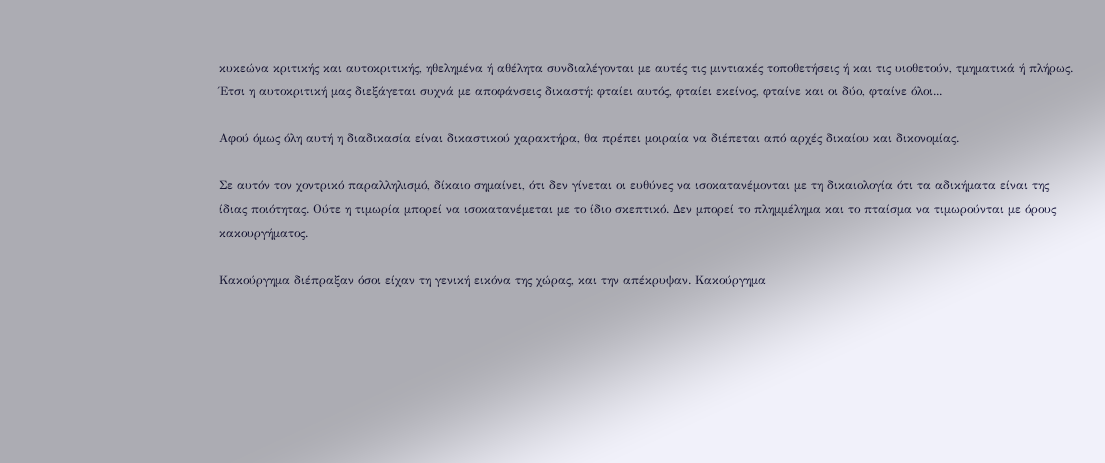κυκεώνα κριτικής και αυτοκριτικής, ηθελημένα ή αθέλητα συνδιαλέγονται με αυτές τις μιντιακές τοποθετήσεις ή και τις υιοθετούν, τμηματικά ή πλήρως. Έτσι η αυτοκριτική μας διεξάγεται συχνά με αποφάνσεις δικαστή: φταίει αυτός, φταίει εκείνος, φταίνε και οι δύο, φταίνε όλοι...

Αφού όμως όλη αυτή η διαδικασία είναι δικαστικού χαρακτήρα, θα πρέπει μοιραία να διέπεται από αρχές δικαίου και δικονομίας.

Σε αυτόν τον χοντρικό παραλληλισμό, δίκαιο σημαίνει, ότι δεν γίνεται οι ευθύνες να ισοκατανέμονται με τη δικαιολογία ότι τα αδικήματα είναι της ίδιας ποιότητας. Ούτε η τιμωρία μπορεί να ισοκατανέμεται με το ίδιο σκεπτικό. Δεν μπορεί το πλημμέλημα και το πταίσμα να τιμωρούνται με όρους κακουργήματος.

Κακούργημα διέπραξαν όσοι είχαν τη γενική εικόνα της χώρας, και την απέκρυψαν. Κακούργημα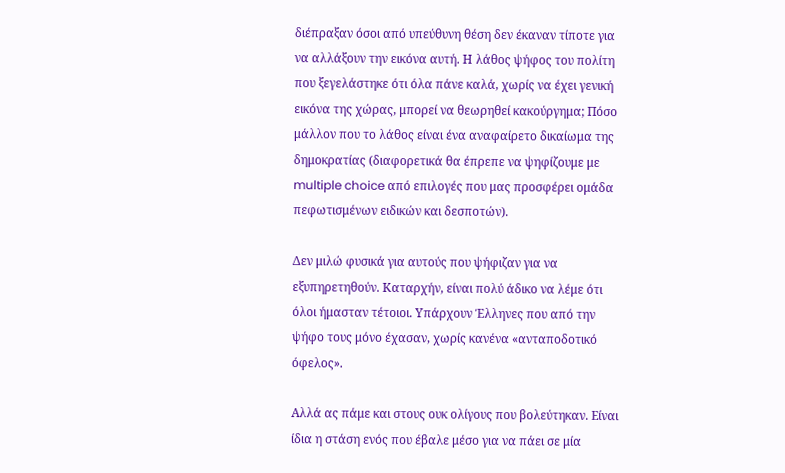διέπραξαν όσοι από υπεύθυνη θέση δεν έκαναν τίποτε για να αλλάξουν την εικόνα αυτή. Η λάθος ψήφος του πολίτη που ξεγελάστηκε ότι όλα πάνε καλά, χωρίς να έχει γενική εικόνα της χώρας, μπορεί να θεωρηθεί κακούργημα; Πόσο μάλλον που το λάθος είναι ένα αναφαίρετο δικαίωμα της δημοκρατίας (διαφορετικά θα έπρεπε να ψηφίζουμε με multiple choice από επιλογές που μας προσφέρει ομάδα πεφωτισμένων ειδικών και δεσποτών).

Δεν μιλώ φυσικά για αυτούς που ψήφιζαν για να εξυπηρετηθούν. Καταρχήν, είναι πολύ άδικο να λέμε ότι όλοι ήμασταν τέτοιοι. Υπάρχουν Έλληνες που από την  ψήφο τους μόνο έχασαν, χωρίς κανένα «ανταποδοτικό όφελος».

Αλλά ας πάμε και στους ουκ ολίγους που βολεύτηκαν. Είναι ίδια η στάση ενός που έβαλε μέσο για να πάει σε μία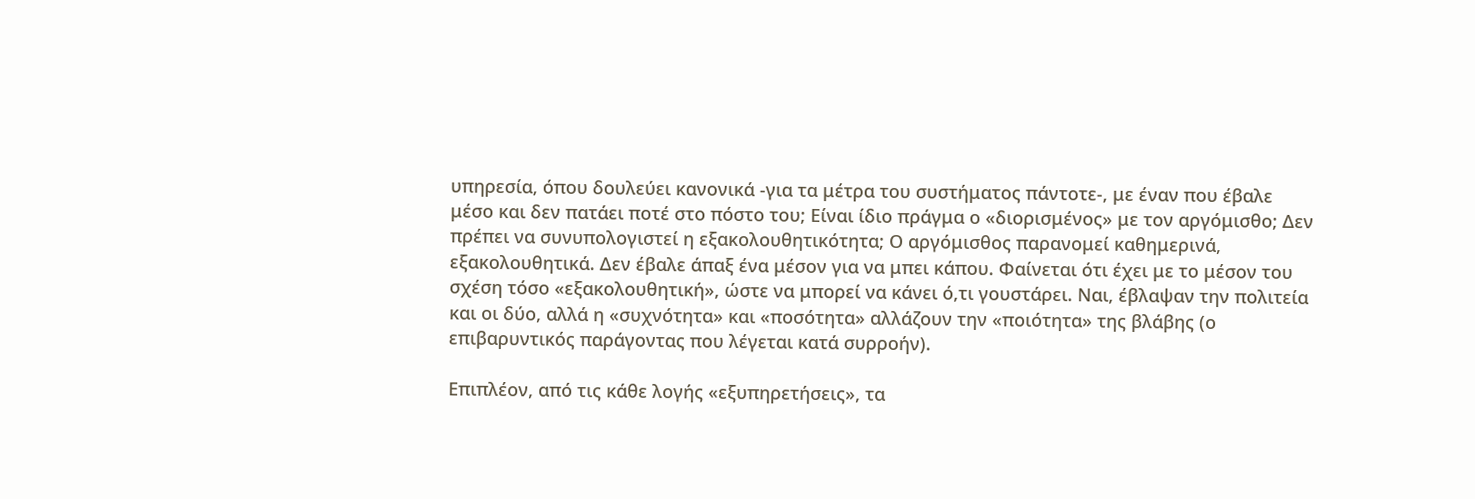υπηρεσία, όπου δουλεύει κανονικά -για τα μέτρα του συστήματος πάντοτε-, με έναν που έβαλε μέσο και δεν πατάει ποτέ στο πόστο του; Είναι ίδιο πράγμα ο «διορισμένος» με τον αργόμισθο; Δεν πρέπει να συνυπολογιστεί η εξακολουθητικότητα; Ο αργόμισθος παρανομεί καθημερινά, εξακολουθητικά. Δεν έβαλε άπαξ ένα μέσον για να μπει κάπου. Φαίνεται ότι έχει με το μέσον του σχέση τόσο «εξακολουθητική», ώστε να μπορεί να κάνει ό,τι γουστάρει. Ναι, έβλαψαν την πολιτεία και οι δύο, αλλά η «συχνότητα» και «ποσότητα» αλλάζουν την «ποιότητα» της βλάβης (ο επιβαρυντικός παράγοντας που λέγεται κατά συρροήν).

Επιπλέον, από τις κάθε λογής «εξυπηρετήσεις», τα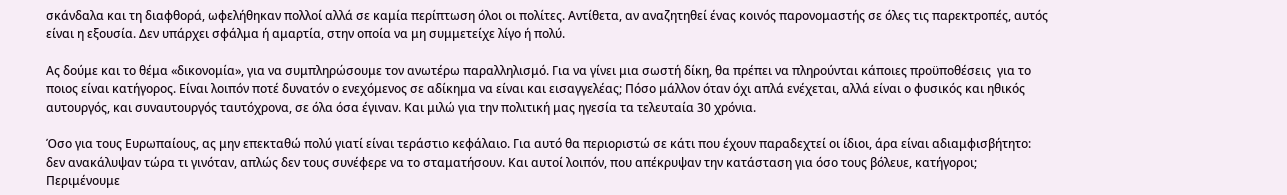σκάνδαλα και τη διαφθορά, ωφελήθηκαν πολλοί αλλά σε καμία περίπτωση όλοι οι πολίτες. Αντίθετα, αν αναζητηθεί ένας κοινός παρονομαστής σε όλες τις παρεκτροπές, αυτός είναι η εξουσία. Δεν υπάρχει σφάλμα ή αμαρτία, στην οποία να μη συμμετείχε λίγο ή πολύ.

Ας δούμε και το θέμα «δικονομία», για να συμπληρώσουμε τον ανωτέρω παραλληλισμό. Για να γίνει μια σωστή δίκη, θα πρέπει να πληρούνται κάποιες προϋποθέσεις  για το ποιος είναι κατήγορος. Είναι λοιπόν ποτέ δυνατόν ο ενεχόμενος σε αδίκημα να είναι και εισαγγελέας; Πόσο μάλλον όταν όχι απλά ενέχεται, αλλά είναι ο φυσικός και ηθικός αυτουργός, και συναυτουργός ταυτόχρονα, σε όλα όσα έγιναν. Και μιλώ για την πολιτική μας ηγεσία τα τελευταία 30 χρόνια.

Όσο για τους Ευρωπαίους, ας μην επεκταθώ πολύ γιατί είναι τεράστιο κεφάλαιο. Για αυτό θα περιοριστώ σε κάτι που έχουν παραδεχτεί οι ίδιοι, άρα είναι αδιαμφισβήτητο: δεν ανακάλυψαν τώρα τι γινόταν, απλώς δεν τους συνέφερε να το σταματήσουν. Και αυτοί λοιπόν, που απέκρυψαν την κατάσταση για όσο τους βόλευε, κατήγοροι; Περιμένουμε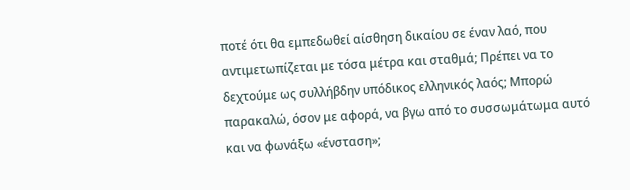ποτέ ότι θα εμπεδωθεί αίσθηση δικαίου σε έναν λαό, που αντιμετωπίζεται με τόσα μέτρα και σταθμά; Πρέπει να το δεχτούμε ως συλλήβδην υπόδικος ελληνικός λαός; Μπορώ παρακαλώ, όσον με αφορά, να βγω από το συσσωμάτωμα αυτό και να φωνάξω «ένσταση»;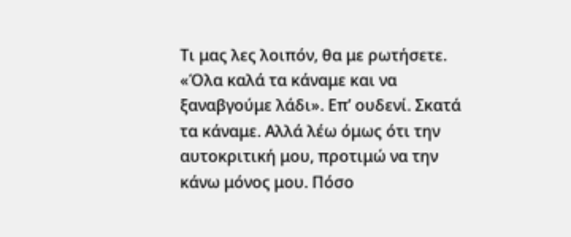Τι μας λες λοιπόν, θα με ρωτήσετε. «Όλα καλά τα κάναμε και να ξαναβγούμε λάδι». Επ’ ουδενί. Σκατά τα κάναμε. Αλλά λέω όμως ότι την αυτοκριτική μου, προτιμώ να την κάνω μόνος μου. Πόσο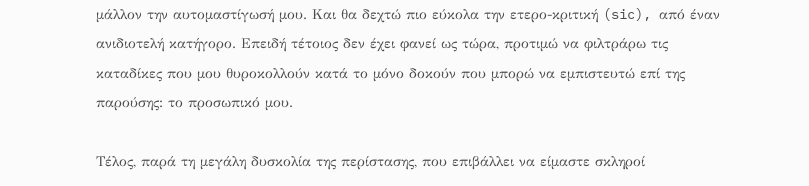μάλλον την αυτομαστίγωσή μου. Και θα δεχτώ πιο εύκολα την ετερο-κριτική (sic), από έναν ανιδιοτελή κατήγορο. Επειδή τέτοιος δεν έχει φανεί ως τώρα, προτιμώ να φιλτράρω τις καταδίκες που μου θυροκολλούν κατά το μόνο δοκούν που μπορώ να εμπιστευτώ επί της παρούσης: το προσωπικό μου.

Τέλος, παρά τη μεγάλη δυσκολία της περίστασης, που επιβάλλει να είμαστε σκληροί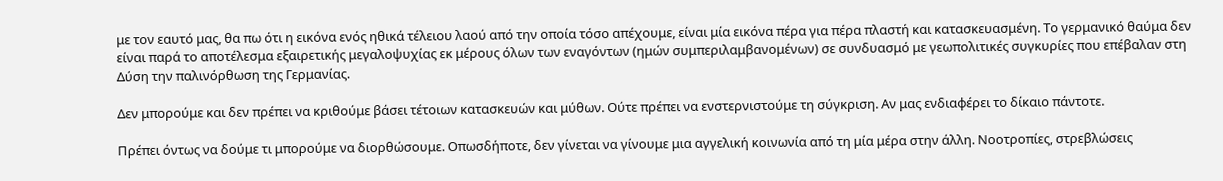με τον εαυτό μας, θα πω ότι η εικόνα ενός ηθικά τέλειου λαού από την οποία τόσο απέχουμε, είναι μία εικόνα πέρα για πέρα πλαστή και κατασκευασμένη. Το γερμανικό θαύμα δεν είναι παρά το αποτέλεσμα εξαιρετικής μεγαλοψυχίας εκ μέρους όλων των εναγόντων (ημών συμπεριλαμβανομένων) σε συνδυασμό με γεωπολιτικές συγκυρίες που επέβαλαν στη Δύση την παλινόρθωση της Γερμανίας.

Δεν μπορούμε και δεν πρέπει να κριθούμε βάσει τέτοιων κατασκευών και μύθων. Ούτε πρέπει να ενστερνιστούμε τη σύγκριση. Αν μας ενδιαφέρει το δίκαιο πάντοτε.

Πρέπει όντως να δούμε τι μπορούμε να διορθώσουμε. Οπωσδήποτε, δεν γίνεται να γίνουμε μια αγγελική κοινωνία από τη μία μέρα στην άλλη. Νοοτροπίες, στρεβλώσεις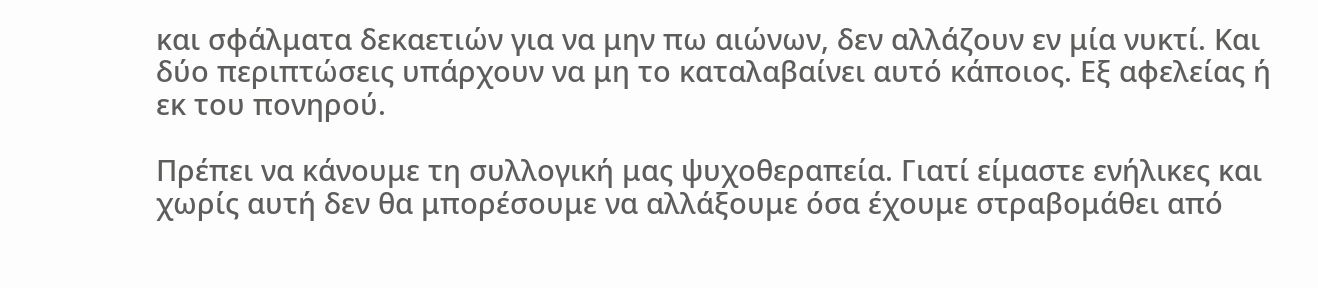και σφάλματα δεκαετιών για να μην πω αιώνων, δεν αλλάζουν εν μία νυκτί. Και δύο περιπτώσεις υπάρχουν να μη το καταλαβαίνει αυτό κάποιος. Εξ αφελείας ή εκ του πονηρού.

Πρέπει να κάνουμε τη συλλογική μας ψυχοθεραπεία. Γιατί είμαστε ενήλικες και χωρίς αυτή δεν θα μπορέσουμε να αλλάξουμε όσα έχουμε στραβομάθει από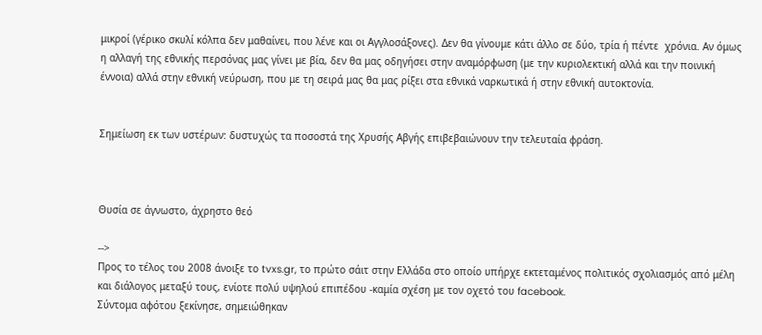μικροί (γέρικο σκυλί κόλπα δεν μαθαίνει, που λένε και οι Αγγλοσάξονες). Δεν θα γίνουμε κάτι άλλο σε δύο, τρία ή πέντε  χρόνια. Αν όμως η αλλαγή της εθνικής περσόνας μας γίνει με βία, δεν θα μας οδηγήσει στην αναμόρφωση (με την κυριολεκτική αλλά και την ποινική έννοια) αλλά στην εθνική νεύρωση, που με τη σειρά μας θα μας ρίξει στα εθνικά ναρκωτικά ή στην εθνική αυτοκτονία.


Σημείωση εκ των υστέρων: δυστυχώς τα ποσοστά της Χρυσής Αβγής επιβεβαιώνουν την τελευταία φράση.



Θυσία σε άγνωστο, άχρηστο θεό

-->
Προς το τέλος του 2008 άνοιξε το tvxs.gr, το πρώτο σάιτ στην Ελλάδα στο οποίο υπήρχε εκτεταμένος πολιτικός σχολιασμός από μέλη και διάλογος μεταξύ τους, ενίοτε πολύ υψηλού επιπέδου -καμία σχέση με τον οχετό του facebook.
Σύντομα αφότου ξεκίνησε, σημειώθηκαν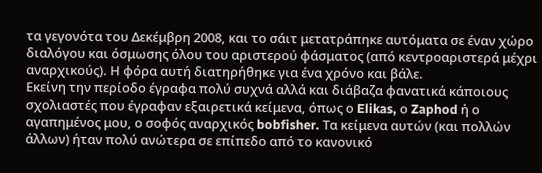τα γεγονότα του Δεκέμβρη 2008, και το σάιτ μετατράπηκε αυτόματα σε έναν χώρο διαλόγου και όσμωσης όλου του αριστερού φάσματος (από κεντροαριστερά μέχρι αναρχικούς). Η φόρα αυτή διατηρήθηκε για ένα χρόνο και βάλε.
Εκείνη την περίοδο έγραφα πολύ συχνά αλλά και διάβαζα φανατικά κάποιους σχολιαστές που έγραφαν εξαιρετικά κείμενα, όπως ο Elikas, ο Zaphod ή ο αγαπημένος μου, ο σοφός αναρχικός bobfisher. Τα κείμενα αυτών (και πολλών άλλων) ήταν πολύ ανώτερα σε επίπεδο από το κανονικό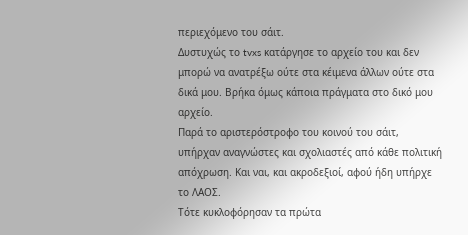περιεχόμενο του σάιτ.
Δυστυχώς το tvxs κατάργησε το αρχείο του και δεν μπορώ να ανατρέξω ούτε στα κέιμενα άλλων ούτε στα δικά μου. Βρήκα όμως κάποια πράγματα στο δικό μου αρχείο.
Παρά το αριστερόστροφο του κοινού του σάιτ, υπήρχαν αναγνώστες και σχολιαστές από κάθε πολιτική απόχρωση. Και ναι, και ακροδεξιοί, αφού ήδη υπήρχε το ΛΑΟΣ.
Τότε κυκλοφόρησαν τα πρώτα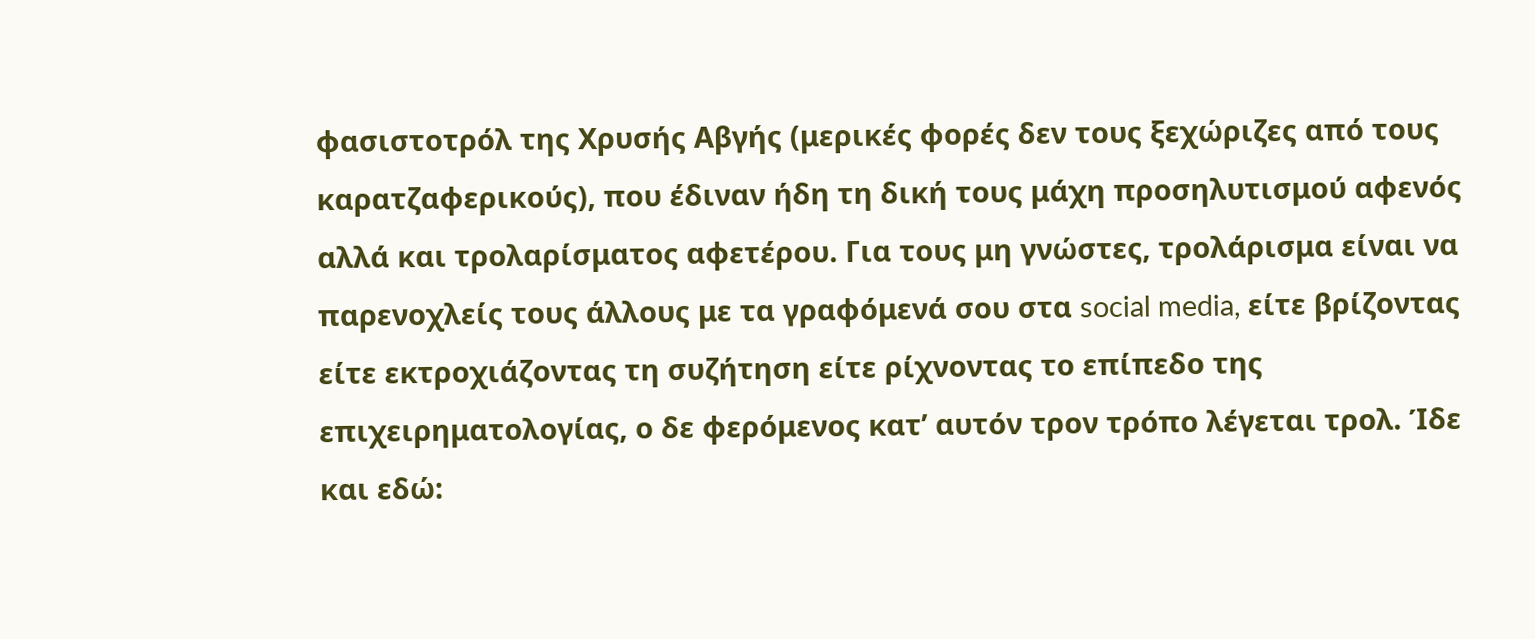φασιστοτρόλ της Χρυσής Αβγής (μερικές φορές δεν τους ξεχώριζες από τους καρατζαφερικούς), που έδιναν ήδη τη δική τους μάχη προσηλυτισμού αφενός αλλά και τρολαρίσματος αφετέρου. Για τους μη γνώστες, τρολάρισμα είναι να παρενοχλείς τους άλλους με τα γραφόμενά σου στα social media, είτε βρίζοντας είτε εκτροχιάζοντας τη συζήτηση είτε ρίχνοντας το επίπεδο της επιχειρηματολογίας, ο δε φερόμενος κατ’ αυτόν τρον τρόπο λέγεται τρολ. Ίδε και εδώ: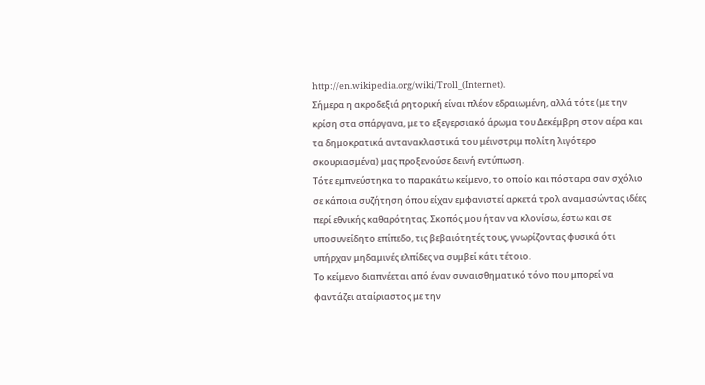http://en.wikipedia.org/wiki/Troll_(Internet).
Σήμερα η ακροδεξιά ρητορική είναι πλέον εδραιωμένη, αλλά τότε (με την κρίση στα σπάργανα, με το εξεγερσιακό άρωμα του Δεκέμβρη στον αέρα και τα δημοκρατικά αντανακλαστικά του μέινστριμ πολίτη λιγότερο σκουριασμένα) μας προξενούσε δεινή εντύπωση.
Τότε εμπνεύστηκα το παρακάτω κείμενο, το οποίο και πόσταρα σαν σχόλιο σε κάποια συζήτηση όπου είχαν εμφανιστεί αρκετά τρολ αναμασώντας ιδέες περί εθνικής καθαρότητας. Σκοπός μου ήταν να κλονίσω, έστω και σε υποσυνείδητο επίπεδο, τις βεβαιότητές τους, γνωρίζοντας φυσικά ότι υπήρχαν μηδαμινές ελπίδες να συμβεί κάτι τέτοιο.
Το κείμενο διαπνέεται από έναν συναισθηματικό τόνο που μπορεί να φαντάζει αταίριαστος με την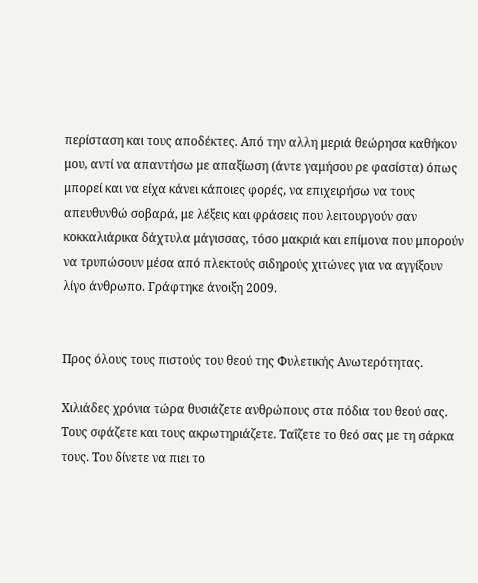περίσταση και τους αποδέκτες. Από την αλλη μεριά θεώρησα καθήκον μου, αντί να απαντήσω με απαξίωση (άντε γαμήσου ρε φασίστα) όπως μπορεί και να είχα κάνει κάποιες φορές, να επιχειρήσω να τους απευθυνθώ σοβαρά, με λέξεις και φράσεις που λειτουργούν σαν κοκκαλιάρικα δάχτυλα μάγισσας, τόσο μακριά και επίμονα που μπορούν να τρυπώσουν μέσα από πλεκτούς σιδηρούς χιτώνες για να αγγίξουν λίγο άνθρωπο. Γράφτηκε άνοιξη 2009.


Προς όλους τους πιστούς του θεού της Φυλετικής Ανωτερότητας.

Χιλιάδες χρόνια τώρα θυσιάζετε ανθρώπους στα πόδια του θεού σας. Τους σφάζετε και τους ακρωτηριάζετε. Ταΐζετε το θεό σας με τη σάρκα τους. Του δίνετε να πιει το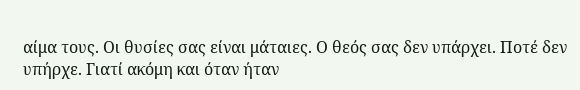αίμα τους. Οι θυσίες σας είναι μάταιες. Ο θεός σας δεν υπάρχει. Ποτέ δεν υπήρχε. Γιατί ακόμη και όταν ήταν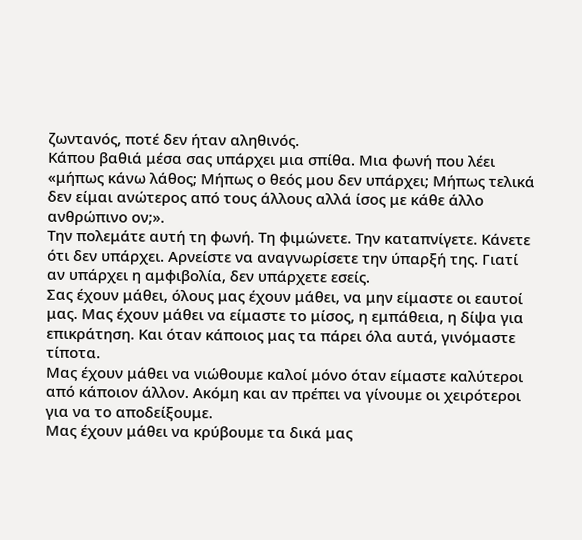ζωντανός, ποτέ δεν ήταν αληθινός.
Κάπου βαθιά μέσα σας υπάρχει μια σπίθα. Μια φωνή που λέει «μήπως κάνω λάθος; Μήπως ο θεός μου δεν υπάρχει; Μήπως τελικά δεν είμαι ανώτερος από τους άλλους αλλά ίσος με κάθε άλλο ανθρώπινο ον;».
Την πολεμάτε αυτή τη φωνή. Τη φιμώνετε. Την καταπνίγετε. Κάνετε ότι δεν υπάρχει. Αρνείστε να αναγνωρίσετε την ύπαρξή της. Γιατί αν υπάρχει η αμφιβολία, δεν υπάρχετε εσείς.
Σας έχουν μάθει, όλους μας έχουν μάθει, να μην είμαστε οι εαυτοί μας. Μας έχουν μάθει να είμαστε το μίσος, η εμπάθεια, η δίψα για επικράτηση. Και όταν κάποιος μας τα πάρει όλα αυτά, γινόμαστε τίποτα.
Μας έχουν μάθει να νιώθουμε καλοί μόνο όταν είμαστε καλύτεροι από κάποιον άλλον. Ακόμη και αν πρέπει να γίνουμε οι χειρότεροι για να το αποδείξουμε.
Μας έχουν μάθει να κρύβουμε τα δικά μας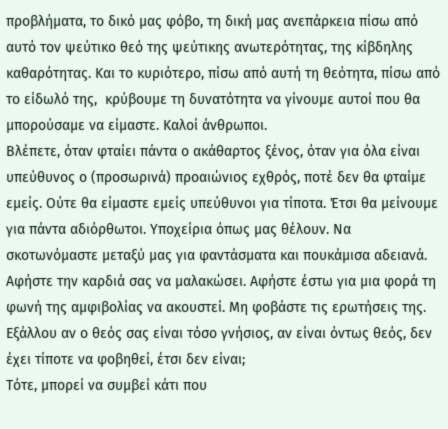προβλήματα, το δικό μας φόβο, τη δική μας ανεπάρκεια πίσω από αυτό τον ψεύτικο θεό της ψεύτικης ανωτερότητας, της κίβδηλης  καθαρότητας. Και το κυριότερο, πίσω από αυτή τη θεότητα, πίσω από το είδωλό της,  κρύβουμε τη δυνατότητα να γίνουμε αυτοί που θα μπορούσαμε να είμαστε. Καλοί άνθρωποι.
Βλέπετε, όταν φταίει πάντα ο ακάθαρτος ξένος, όταν για όλα είναι υπεύθυνος ο (προσωρινά) προαιώνιος εχθρός, ποτέ δεν θα φταίμε εμείς. Ούτε θα είμαστε εμείς υπεύθυνοι για τίποτα. Έτσι θα μείνουμε για πάντα αδιόρθωτοι. Υποχείρια όπως μας θέλουν. Να σκοτωνόμαστε μεταξύ μας για φαντάσματα και πουκάμισα αδειανά.
Αφήστε την καρδιά σας να μαλακώσει. Αφήστε έστω για μια φορά τη φωνή της αμφιβολίας να ακουστεί. Μη φοβάστε τις ερωτήσεις της. Εξάλλου αν ο θεός σας είναι τόσο γνήσιος, αν είναι όντως θεός, δεν έχει τίποτε να φοβηθεί, έτσι δεν είναι;
Τότε, μπορεί να συμβεί κάτι που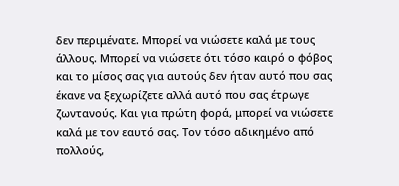δεν περιμένατε. Μπορεί να νιώσετε καλά με τους άλλους. Μπορεί να νιώσετε ότι τόσο καιρό ο φόβος και το μίσος σας για αυτούς δεν ήταν αυτό που σας έκανε να ξεχωρίζετε αλλά αυτό που σας έτρωγε ζωντανούς. Και για πρώτη φορά, μπορεί να νιώσετε καλά με τον εαυτό σας. Τον τόσο αδικημένο από πολλούς,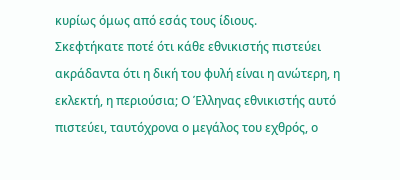κυρίως όμως από εσάς τους ίδιους.
Σκεφτήκατε ποτέ ότι κάθε εθνικιστής πιστεύει ακράδαντα ότι η δική του φυλή είναι η ανώτερη, η εκλεκτή, η περιούσια; Ο Έλληνας εθνικιστής αυτό πιστεύει, ταυτόχρονα ο μεγάλος του εχθρός, ο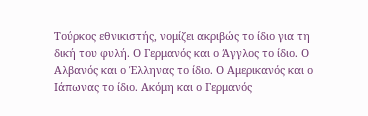Τούρκος εθνικιστής, νομίζει ακριβώς το ίδιο για τη δική του φυλή. Ο Γερμανός και ο Άγγλος το ίδιο. Ο Αλβανός και ο Έλληνας το ίδιο. Ο Αμερικανός και ο Ιάπωνας το ίδιο. Ακόμη και ο Γερμανός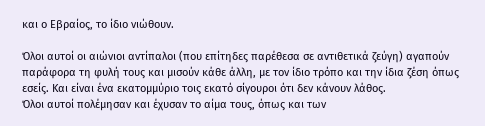και ο Εβραίος, το ίδιο νιώθουν.

Όλοι αυτοί οι αιώνιοι αντίπαλοι (που επίτηδες παρέθεσα σε αντιθετικά ζεύγη) αγαπούν παράφορα τη φυλή τους και μισούν κάθε άλλη, με τον ίδιο τρόπο και την ίδια ζέση όπως εσείς. Και είναι ένα εκατομμύριο τοις εκατό σίγουροι ότι δεν κάνουν λάθος.
Όλοι αυτοί πολέμησαν και έχυσαν το αίμα τους, όπως και των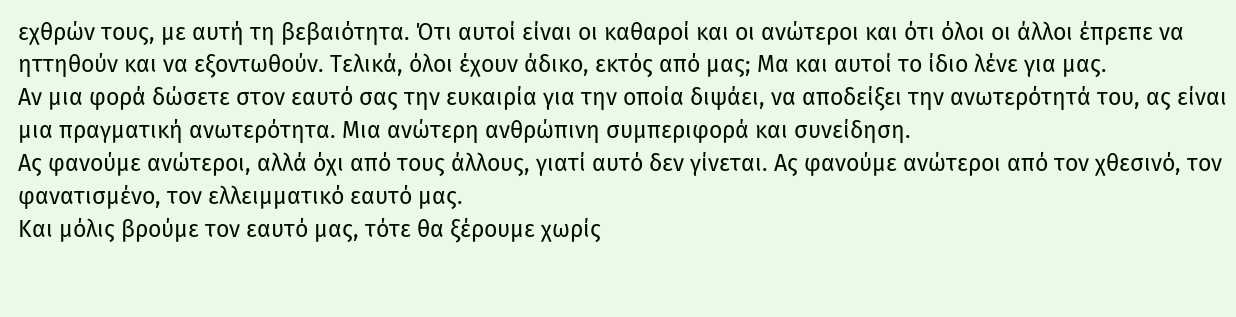εχθρών τους, με αυτή τη βεβαιότητα. Ότι αυτοί είναι οι καθαροί και οι ανώτεροι και ότι όλοι οι άλλοι έπρεπε να ηττηθούν και να εξοντωθούν. Τελικά, όλοι έχουν άδικο, εκτός από μας; Μα και αυτοί το ίδιο λένε για μας.
Αν μια φορά δώσετε στον εαυτό σας την ευκαιρία για την οποία διψάει, να αποδείξει την ανωτερότητά του, ας είναι μια πραγματική ανωτερότητα. Μια ανώτερη ανθρώπινη συμπεριφορά και συνείδηση.
Ας φανούμε ανώτεροι, αλλά όχι από τους άλλους, γιατί αυτό δεν γίνεται. Ας φανούμε ανώτεροι από τον χθεσινό, τον φανατισμένο, τον ελλειμματικό εαυτό μας.
Και μόλις βρούμε τον εαυτό μας, τότε θα ξέρουμε χωρίς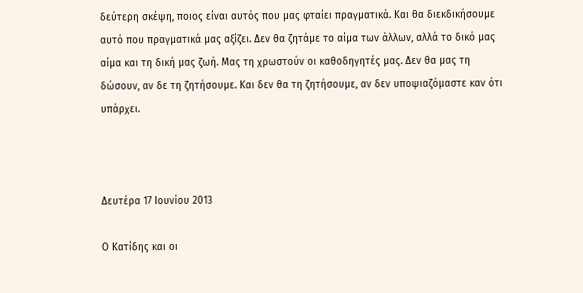δεύτερη σκέψη, ποιος είναι αυτός που μας φταίει πραγματικά. Και θα διεκδικήσουμε αυτό που πραγματικά μας αξίζει. Δεν θα ζητάμε το αίμα των άλλων, αλλά το δικό μας αίμα και τη δική μας ζωή. Μας τη χρωστούν οι καθοδηγητές μας. Δεν θα μας τη δώσουν, αν δε τη ζητήσουμε. Και δεν θα τη ζητήσουμε, αν δεν υποψιαζόμαστε καν ότι υπάρχει.



Δευτέρα 17 Ιουνίου 2013

Ο Κατίδης και οι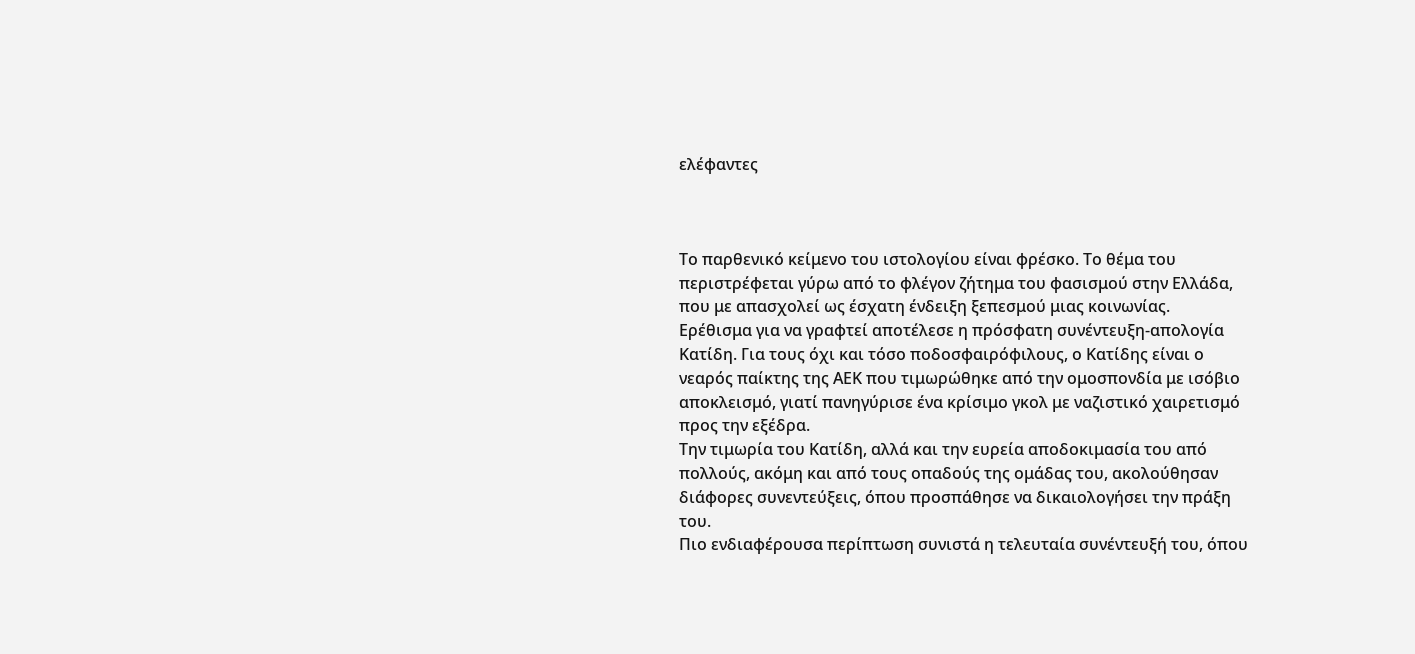ελέφαντες



Το παρθενικό κείμενο του ιστολογίου είναι φρέσκο. Το θέμα του περιστρέφεται γύρω από το φλέγον ζήτημα του φασισμού στην Ελλάδα, που με απασχολεί ως έσχατη ένδειξη ξεπεσμού μιας κοινωνίας.
Ερέθισμα για να γραφτεί αποτέλεσε η πρόσφατη συνέντευξη-απολογία Κατίδη. Για τους όχι και τόσο ποδοσφαιρόφιλους, ο Κατίδης είναι ο νεαρός παίκτης της ΑΕΚ που τιμωρώθηκε από την ομοσπονδία με ισόβιο αποκλεισμό, γιατί πανηγύρισε ένα κρίσιμο γκολ με ναζιστικό χαιρετισμό προς την εξέδρα.
Την τιμωρία του Κατίδη, αλλά και την ευρεία αποδοκιμασία του από πολλούς, ακόμη και από τους οπαδούς της ομάδας του, ακολούθησαν διάφορες συνεντεύξεις, όπου προσπάθησε να δικαιολογήσει την πράξη του.
Πιο ενδιαφέρουσα περίπτωση συνιστά η τελευταία συνέντευξή του, όπου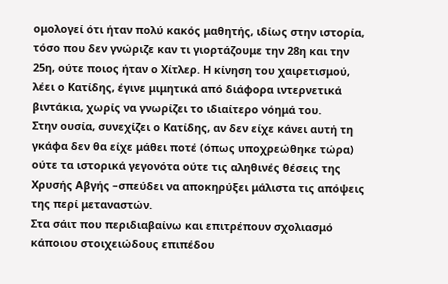ομολογεί ότι ήταν πολύ κακός μαθητής, ιδίως στην ιστορία, τόσο που δεν γνώριζε καν τι γιορτάζουμε την 28η και την 25η, ούτε ποιος ήταν ο Χίτλερ. Η κίνηση του χαιρετισμού, λέει ο Κατίδης, έγινε μιμητικά από διάφορα ιντερνετικά βιντάκια, χωρίς να γνωρίζει το ιδιαίτερο νόημά του.
Στην ουσία, συνεχίζει ο Κατίδης, αν δεν είχε κάνει αυτή τη γκάφα δεν θα είχε μάθει ποτέ (όπως υποχρεώθηκε τώρα) ούτε τα ιστορικά γεγονότα ούτε τις αληθινές θέσεις της Χρυσής Αβγής –σπεύδει να αποκηρύξει μάλιστα τις απόψεις της περί μεταναστών.
Στα σάιτ που περιδιαβαίνω και επιτρέπουν σχολιασμό κάποιου στοιχειώδους επιπέδου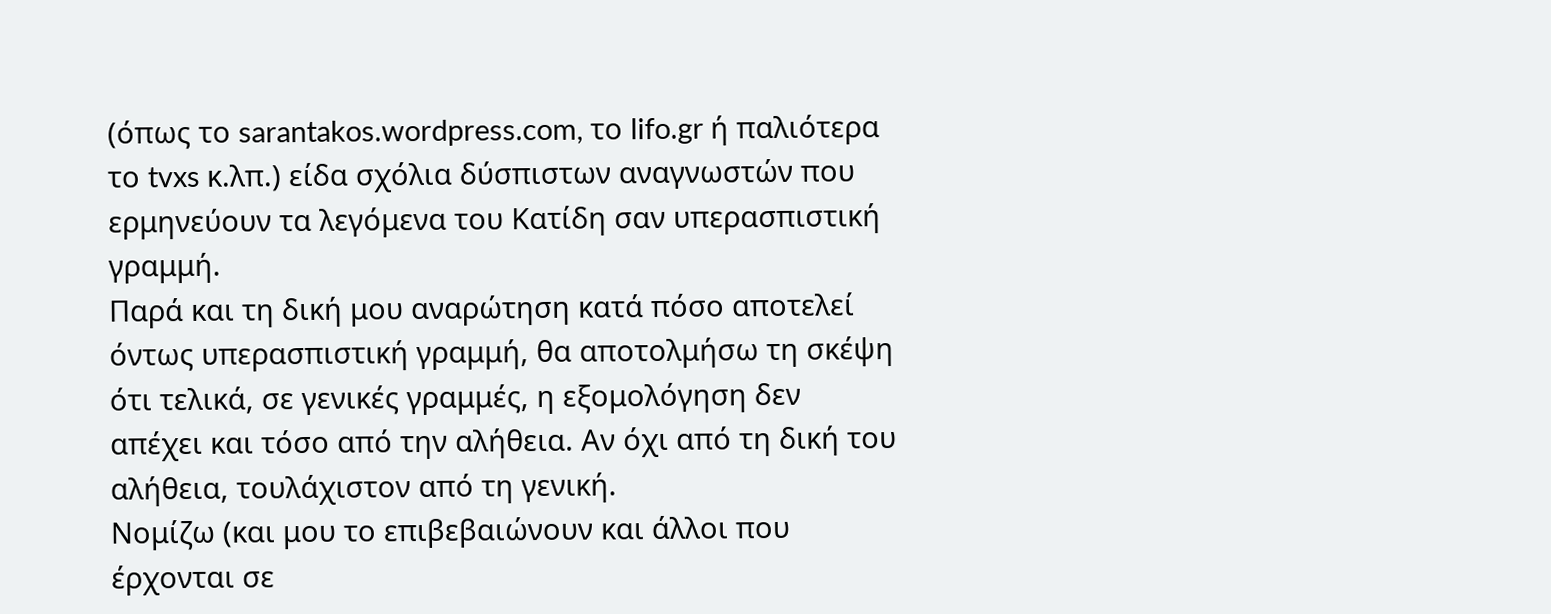(όπως το sarantakos.wordpress.com, το lifo.gr ή παλιότερα το tvxs κ.λπ.) είδα σχόλια δύσπιστων αναγνωστών που ερμηνεύουν τα λεγόμενα του Κατίδη σαν υπερασπιστική γραμμή.
Παρά και τη δική μου αναρώτηση κατά πόσο αποτελεί όντως υπερασπιστική γραμμή, θα αποτολμήσω τη σκέψη ότι τελικά, σε γενικές γραμμές, η εξομολόγηση δεν απέχει και τόσο από την αλήθεια. Αν όχι από τη δική του αλήθεια, τουλάχιστον από τη γενική.
Νομίζω (και μου το επιβεβαιώνουν και άλλοι που έρχονται σε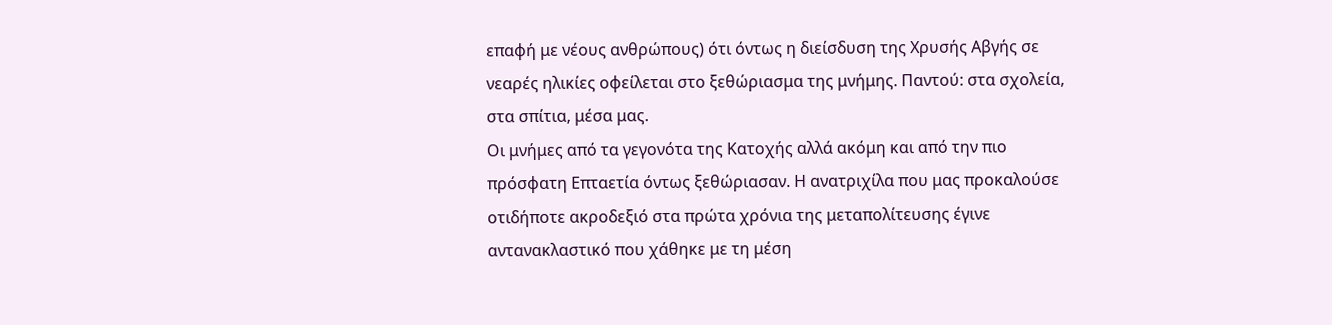επαφή με νέους ανθρώπους) ότι όντως η διείσδυση της Χρυσής Αβγής σε νεαρές ηλικίες οφείλεται στο ξεθώριασμα της μνήμης. Παντού: στα σχολεία, στα σπίτια, μέσα μας.
Οι μνήμες από τα γεγονότα της Κατοχής αλλά ακόμη και από την πιο πρόσφατη Επταετία όντως ξεθώριασαν. Η ανατριχίλα που μας προκαλούσε οτιδήποτε ακροδεξιό στα πρώτα χρόνια της μεταπολίτευσης έγινε αντανακλαστικό που χάθηκε με τη μέση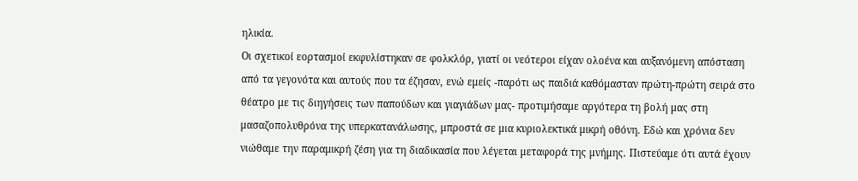ηλικία.
Οι σχετικοί εορτασμοί εκφυλίστηκαν σε φολκλόρ, γιατί οι νεότεροι είχαν ολοένα και αυξανόμενη απόσταση από τα γεγονότα και αυτούς που τα έζησαν, ενώ εμείς -παρότι ως παιδιά καθόμασταν πρώτη-πρώτη σειρά στο θέατρο με τις διηγήσεις των παπούδων και γιαγιάδων μας- προτιμήσαμε αργότερα τη βολή μας στη μασαζοπολυθρόνα της υπερκατανάλωσης, μπροστά σε μια κυριολεκτικά μικρή οθόνη. Εδώ και χρόνια δεν νιώθαμε την παραμικρή ζέση για τη διαδικασία που λέγεται μεταφορά της μνήμης. Πιστεύαμε ότι αυτά έχουν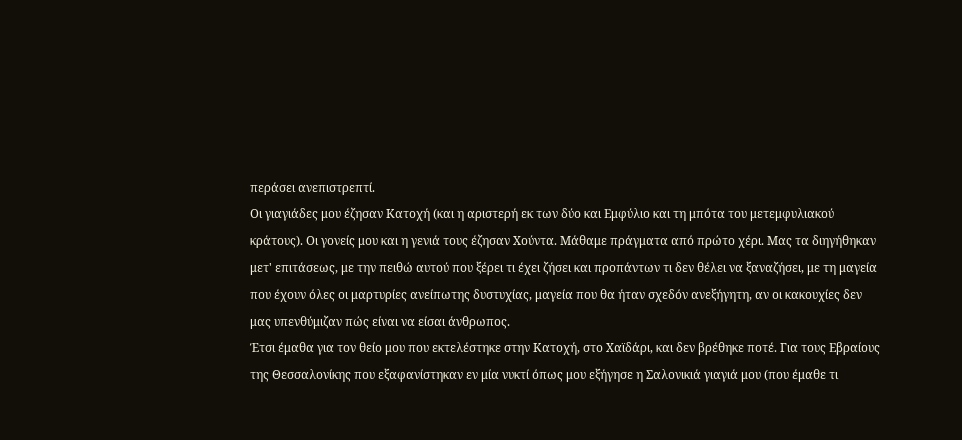περάσει ανεπιστρεπτί.
Οι γιαγιάδες μου έζησαν Κατοχή (και η αριστερή εκ των δύο και Εμφύλιο και τη μπότα του μετεμφυλιακού κράτους). Οι γονείς μου και η γενιά τους έζησαν Χούντα. Μάθαμε πράγματα από πρώτο χέρι. Μας τα διηγήθηκαν μετ' επιτάσεως, με την πειθώ αυτού που ξέρει τι έχει ζήσει και προπάντων τι δεν θέλει να ξαναζήσει, με τη μαγεία που έχουν όλες οι μαρτυρίες ανείπωτης δυστυχίας, μαγεία που θα ήταν σχεδόν ανεξήγητη, αν οι κακουχίες δεν μας υπενθύμιζαν πώς είναι να είσαι άνθρωπος.
Έτσι έμαθα για τον θείο μου που εκτελέστηκε στην Κατοχή, στο Χαϊδάρι, και δεν βρέθηκε ποτέ. Για τους Εβραίους της Θεσσαλονίκης που εξαφανίστηκαν εν μία νυκτί όπως μου εξήγησε η Σαλονικιά γιαγιά μου (που έμαθε τι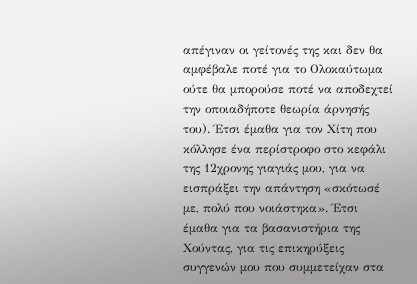απέγιναν οι γείτονές της και δεν θα αμφέβαλε ποτέ για το Ολοκαύτωμα ούτε θα μπορούσε ποτέ να αποδεχτεί την οποιαδήποτε θεωρία άρνησής του). Έτσι έμαθα για τον Χίτη που κόλλησε ένα περίστροφο στο κεφάλι της 12χρονης γιαγιάς μου, για να εισπράξει την απάντηση «σκότωσέ με, πολύ που νοιάστηκα». Έτσι έμαθα για τα βασανιστήρια της Χούντας, για τις επικηρύξεις συγγενών μου που συμμετείχαν στα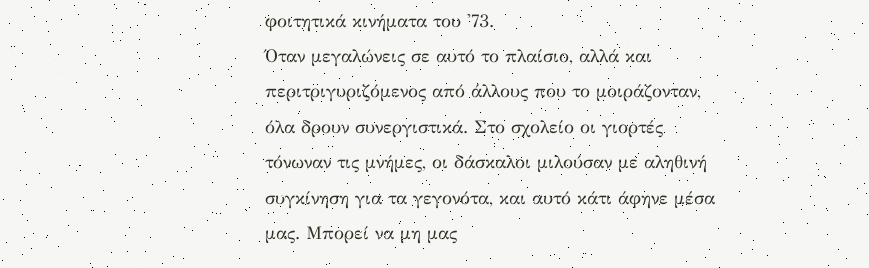φοιτητικά κινήματα του '73.
Όταν μεγαλώνεις σε αυτό το πλαίσιο, αλλά και περιτριγυριζόμενος από άλλους που το μοιράζονταν, όλα δρουν συνεργιστικά. Στο σχολείο οι γιορτές τόνωναν τις μνήμες, οι δάσκαλοι μιλούσαν με αληθινή συγκίνηση για τα γεγονότα, και αυτό κάτι άφηνε μέσα μας. Μπορεί να μη μας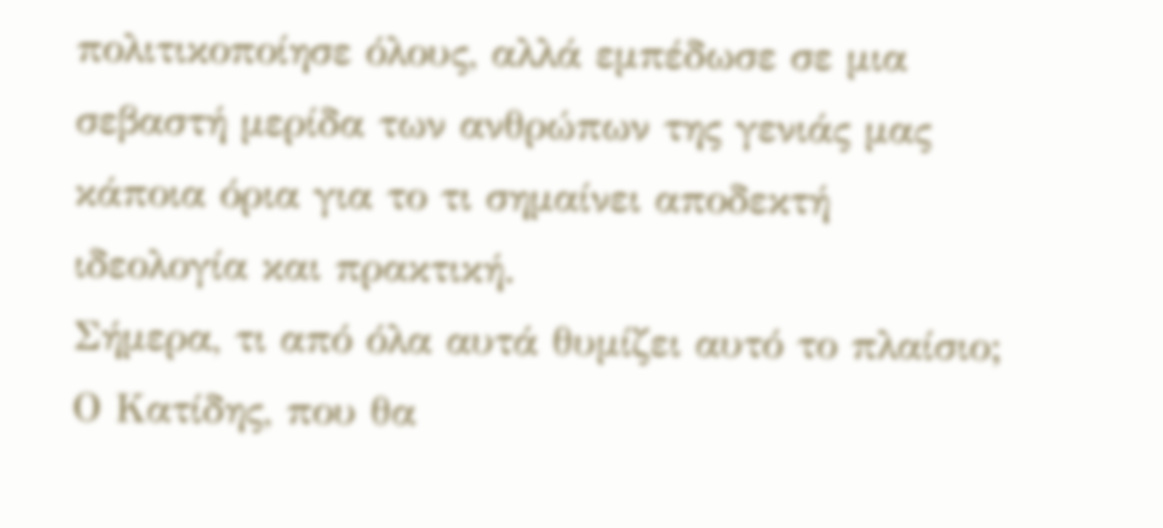πολιτικοποίησε όλους, αλλά εμπέδωσε σε μια σεβαστή μερίδα των ανθρώπων της γενιάς μας κάποια όρια για το τι σημαίνει αποδεκτή ιδεολογία και πρακτική.
Σήμερα, τι από όλα αυτά θυμίζει αυτό το πλαίσιο; Ο Κατίδης, που θα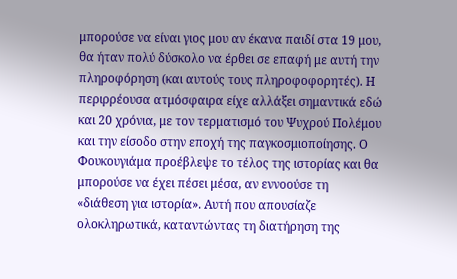μπορούσε να είναι γιος μου αν έκανα παιδί στα 19 μου, θα ήταν πολύ δύσκολο να έρθει σε επαφή με αυτή την πληροφόρηση (και αυτούς τους πληροφοφορητές). Η περιρρέουσα ατμόσφαιρα είχε αλλάξει σημαντικά εδώ και 20 χρόνια, με τον τερματισμό του Ψυχρού Πολέμου και την είσοδο στην εποχή της παγκοσμιοποίησης. Ο Φουκουγιάμα προέβλεψε το τέλος της ιστορίας και θα μπορούσε να έχει πέσει μέσα, αν εννοούσε τη «διάθεση για ιστορία». Αυτή που απουσίαζε ολοκληρωτικά, καταντώντας τη διατήρηση της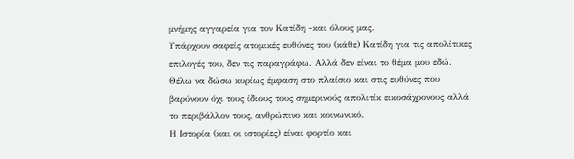μνήμης αγγαρεία για τον Κατίδη -και όλους μας.
Υπάρχουν σαφείς ατομικές ευθύνες του (κάθε) Κατίδη για τις απολίτικες επιλογές του, δεν τις παραγράφω. Αλλά δεν είναι το θέμα μου εδώ. Θέλω να δώσω κυρίως έμφαση στο πλαίσιο και στις ευθύνες που βαρύνουν όχι τους ίδιους τους σημερινούς απολιτίκ εικοσάχρονους αλλά το περιβάλλον τους, ανθρώπινο και κοινωνικό.
Η Ιστορία (και οι ιστορίες) είναι φορτίο και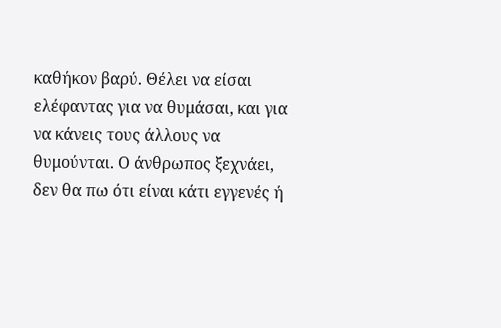καθήκον βαρύ. Θέλει να είσαι ελέφαντας για να θυμάσαι, και για να κάνεις τους άλλους να θυμούνται. Ο άνθρωπος ξεχνάει, δεν θα πω ότι είναι κάτι εγγενές ή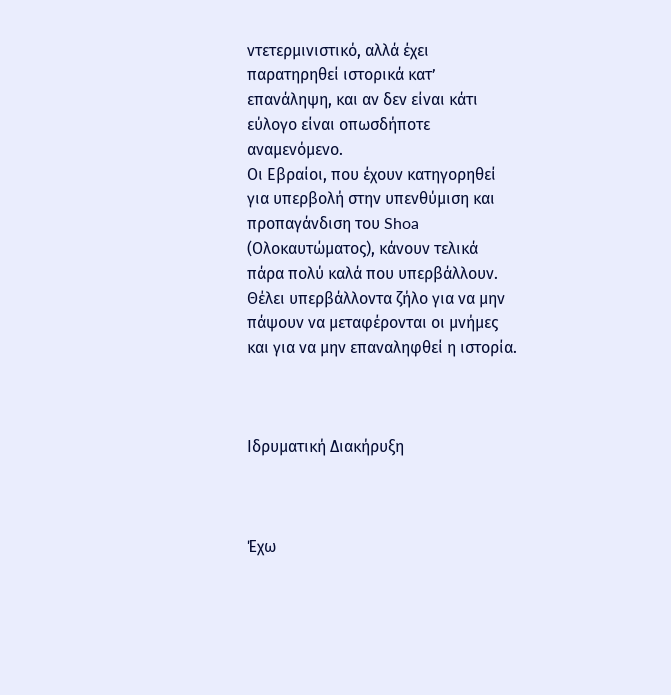ντετερμινιστικό, αλλά έχει παρατηρηθεί ιστορικά κατ’ επανάληψη, και αν δεν είναι κάτι εύλογο είναι οπωσδήποτε αναμενόμενο.
Οι Εβραίοι, που έχουν κατηγορηθεί για υπερβολή στην υπενθύμιση και προπαγάνδιση του Shoa (Ολοκαυτώματος), κάνουν τελικά πάρα πολύ καλά που υπερβάλλουν. Θέλει υπερβάλλοντα ζήλο για να μην πάψουν να μεταφέρονται οι μνήμες και για να μην επαναληφθεί η ιστορία.



Ιδρυματική Διακήρυξη



Έχω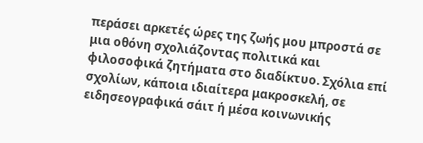περάσει αρκετές ώρες της ζωής μου μπροστά σε μια οθόνη σχολιάζοντας πολιτικά και φιλοσοφικά ζητήματα στο διαδίκτυο. Σχόλια επί σχολίων, κάποια ιδιαίτερα μακροσκελή, σε ειδησεογραφικά σάιτ ή μέσα κοινωνικής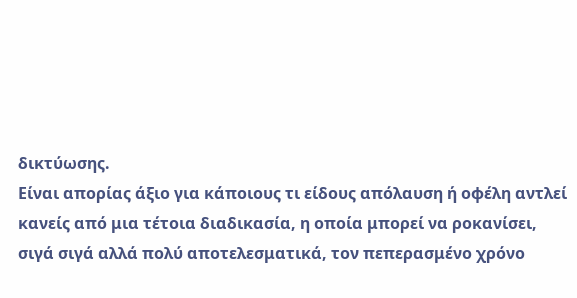δικτύωσης.
Είναι απορίας άξιο για κάποιους τι είδους απόλαυση ή οφέλη αντλεί κανείς από μια τέτοια διαδικασία, η οποία μπορεί να ροκανίσει, σιγά σιγά αλλά πολύ αποτελεσματικά, τον πεπερασμένο χρόνο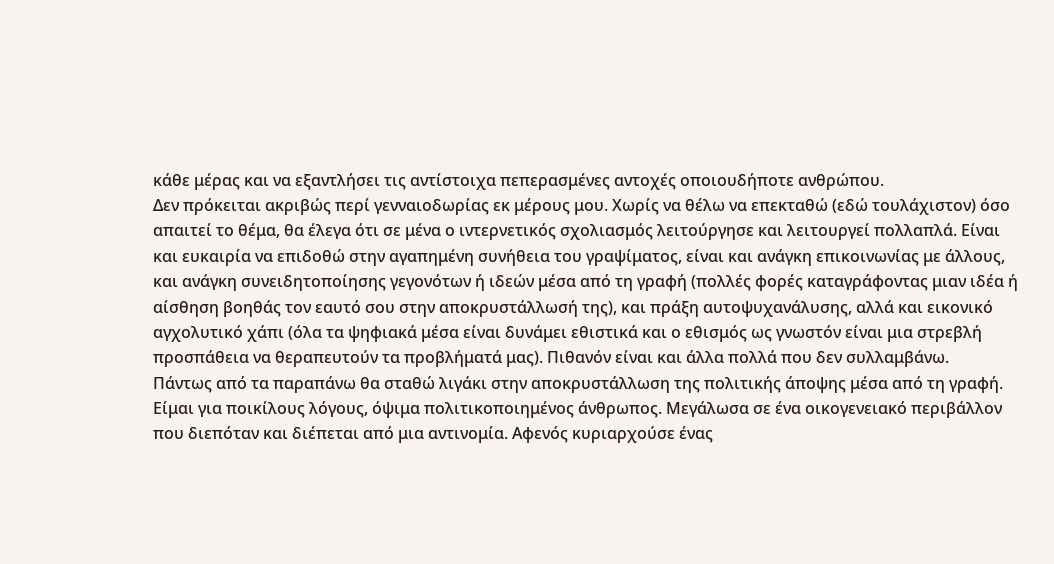κάθε μέρας και να εξαντλήσει τις αντίστοιχα πεπερασμένες αντοχές οποιουδήποτε ανθρώπου.
Δεν πρόκειται ακριβώς περί γενναιοδωρίας εκ μέρους μου. Χωρίς να θέλω να επεκταθώ (εδώ τουλάχιστον) όσο απαιτεί το θέμα, θα έλεγα ότι σε μένα ο ιντερνετικός σχολιασμός λειτούργησε και λειτουργεί πολλαπλά. Είναι και ευκαιρία να επιδοθώ στην αγαπημένη συνήθεια του γραψίματος, είναι και ανάγκη επικοινωνίας με άλλους, και ανάγκη συνειδητοποίησης γεγονότων ή ιδεών μέσα από τη γραφή (πολλές φορές καταγράφοντας μιαν ιδέα ή αίσθηση βοηθάς τον εαυτό σου στην αποκρυστάλλωσή της), και πράξη αυτοψυχανάλυσης, αλλά και εικονικό αγχολυτικό χάπι (όλα τα ψηφιακά μέσα είναι δυνάμει εθιστικά και ο εθισμός ως γνωστόν είναι μια στρεβλή προσπάθεια να θεραπευτούν τα προβλήματά μας). Πιθανόν είναι και άλλα πολλά που δεν συλλαμβάνω.
Πάντως από τα παραπάνω θα σταθώ λιγάκι στην αποκρυστάλλωση της πολιτικής άποψης μέσα από τη γραφή. Είμαι για ποικίλους λόγους, όψιμα πολιτικοποιημένος άνθρωπος. Μεγάλωσα σε ένα οικογενειακό περιβάλλον που διεπόταν και διέπεται από μια αντινομία. Αφενός κυριαρχούσε ένας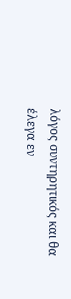λόγος συντηρητικός και θα έλεγα εν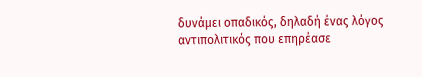δυνάμει οπαδικός, δηλαδή ένας λόγος αντιπολιτικός που επηρέασε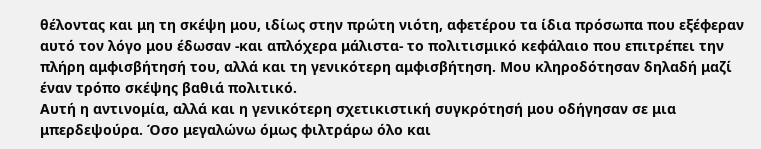θέλοντας και μη τη σκέψη μου, ιδίως στην πρώτη νιότη, αφετέρου τα ίδια πρόσωπα που εξέφεραν αυτό τον λόγο μου έδωσαν -και απλόχερα μάλιστα- το πολιτισμικό κεφάλαιο που επιτρέπει την πλήρη αμφισβήτησή του, αλλά και τη γενικότερη αμφισβήτηση. Μου κληροδότησαν δηλαδή μαζί έναν τρόπο σκέψης βαθιά πολιτικό.
Αυτή η αντινομία, αλλά και η γενικότερη σχετικιστική συγκρότησή μου οδήγησαν σε μια μπερδεψούρα. Όσο μεγαλώνω όμως φιλτράρω όλο και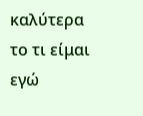καλύτερα το τι είμαι εγώ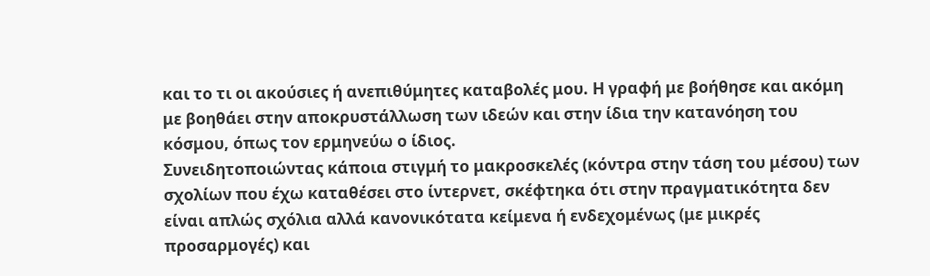και το τι οι ακούσιες ή ανεπιθύμητες καταβολές μου. Η γραφή με βοήθησε και ακόμη με βοηθάει στην αποκρυστάλλωση των ιδεών και στην ίδια την κατανόηση του κόσμου, όπως τον ερμηνεύω ο ίδιος.
Συνειδητοποιώντας κάποια στιγμή το μακροσκελές (κόντρα στην τάση του μέσου) των σχολίων που έχω καταθέσει στο ίντερνετ, σκέφτηκα ότι στην πραγματικότητα δεν είναι απλώς σχόλια αλλά κανονικότατα κείμενα ή ενδεχομένως (με μικρές προσαρμογές) και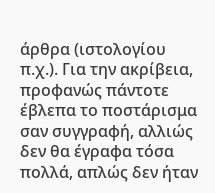άρθρα (ιστολογίου π.χ.). Για την ακρίβεια, προφανώς πάντοτε έβλεπα το ποστάρισμα σαν συγγραφή, αλλιώς δεν θα έγραφα τόσα πολλά, απλώς δεν ήταν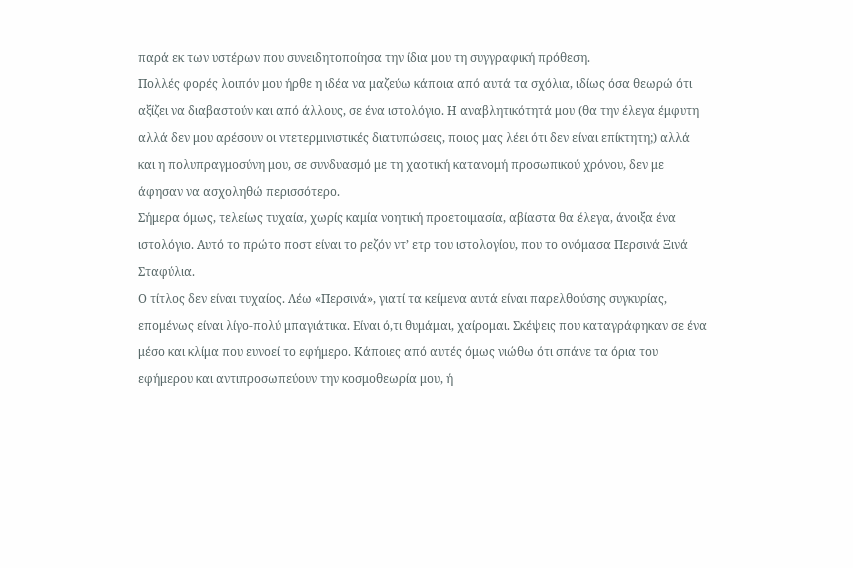παρά εκ των υστέρων που συνειδητοποίησα την ίδια μου τη συγγραφική πρόθεση.
Πολλές φορές λοιπόν μου ήρθε η ιδέα να μαζεύω κάποια από αυτά τα σχόλια, ιδίως όσα θεωρώ ότι αξίζει να διαβαστούν και από άλλους, σε ένα ιστολόγιο. Η αναβλητικότητά μου (θα την έλεγα έμφυτη αλλά δεν μου αρέσουν οι ντετερμινιστικές διατυπώσεις, ποιος μας λέει ότι δεν είναι επίκτητη;) αλλά και η πολυπραγμοσύνη μου, σε συνδυασμό με τη χαοτική κατανομή προσωπικού χρόνου, δεν με άφησαν να ασχοληθώ περισσότερο.
Σήμερα όμως, τελείως τυχαία, χωρίς καμία νοητική προετοιμασία, αβίαστα θα έλεγα, άνοιξα ένα ιστολόγιο. Αυτό το πρώτο ποστ είναι το ρεζόν ντ’ ετρ του ιστολογίου, που το ονόμασα Περσινά Ξινά Σταφύλια.
Ο τίτλος δεν είναι τυχαίος. Λέω «Περσινά», γιατί τα κείμενα αυτά είναι παρελθούσης συγκυρίας, επομένως είναι λίγο-πολύ μπαγιάτικα. Είναι ό,τι θυμάμαι, χαίρομαι. Σκέψεις που καταγράφηκαν σε ένα μέσο και κλίμα που ευνοεί το εφήμερο. Κάποιες από αυτές όμως νιώθω ότι σπάνε τα όρια του εφήμερου και αντιπροσωπεύουν την κοσμοθεωρία μου, ή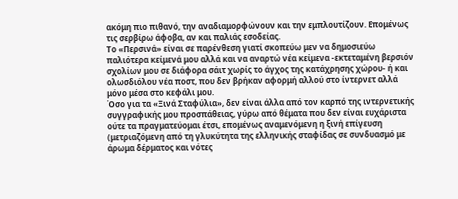ακόμη πιο πιθανό, την αναδιαμορφώνουν και την εμπλουτίζουν. Επομένως τις σερβίρω άφοβα, αν και παλιάς εσοδείας.
Το «Περσινά» είναι σε παρένθεση γιατί σκοπεύω μεν να δημοσιεύω παλιότερα κείμενά μου αλλά και να αναρτώ νέα κείμενα -εκτεταμένη βερσιόν σχολίων μου σε διάφορα σάιτ χωρίς το άγχος της κατάχρησης χώρου- ή και ολωσδιόλου νέα ποστ, που δεν βρήκαν αφορμή αλλού στο ίντερνετ αλλά μόνο μέσα στο κεφάλι μου.
Όσο για τα «Ξινά Σταφύλια», δεν είναι άλλα από τον καρπό της ιντερνετικής συγγραφικής μου προσπάθειας, γύρω από θέματα που δεν είναι ευχάριστα ούτε τα πραγματεύομαι έτσι, επομένως αναμενόμενη η ξινή επίγευση (μετριαζόμενη από τη γλυκύτητα της ελληνικής σταφίδας σε συνδυασμό με άρωμα δέρματος και νότες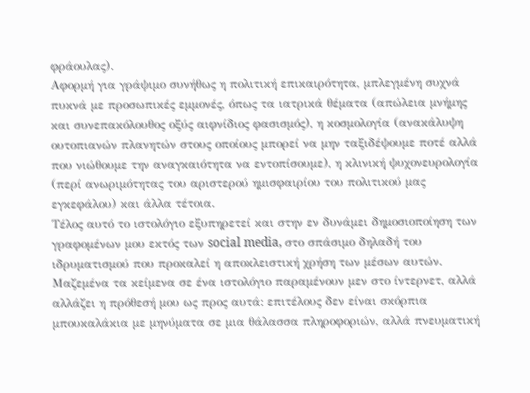φράουλας).
Αφορμή για γράψιμο συνήθως η πολιτική επικαιρότητα, μπλεγμένη συχνά πυκνά με προσωπικές εμμονές, όπως τα ιατρικά θέματα (απώλεια μνήμης και συνεπακόλουθος οξύς αιφνίδιος φασισμός), η κοσμολογία (ανακάλυψη ουτοπιανών πλανητών στους οποίους μπορεί να μην ταξιδέψουμε ποτέ αλλά που νιώθουμε την αναγκαιότητα να εντοπίσουμε), η κλινική ψυχονευρολογία (περί ανωριμότητας του αριστερού ημισφαιρίου του πολιτικού μας εγκεφάλου) και άλλα τέτοια.
Τέλος αυτό το ιστολόγιο εξυπηρετεί και στην εν δυνάμει δημοσιοποίηση των γραφομένων μου εκτός των social media, στο σπάσιμο δηλαδή του ιδρυματισμού που προκαλεί η αποκλειστική χρήση των μέσων αυτών. Μαζεμένα τα κείμενα σε ένα ιστολόγιο παραμένουν μεν στο ίντερνετ, αλλά αλλάζει η πρόθεσή μου ως προς αυτά: επιτέλους δεν είναι σκόρπια μπουκαλάκια με μηνύματα σε μια θάλασσα πληροφοριών, αλλά πνευματική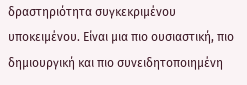δραστηριότητα συγκεκριμένου υποκειμένου. Είναι μια πιο ουσιαστική, πιο δημιουργική και πιο συνειδητοποιημένη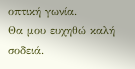οπτική γωνία.
Θα μου ευχηθώ καλή σοδειά.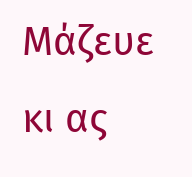Μάζευε κι ας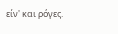είν' και ρόγες.